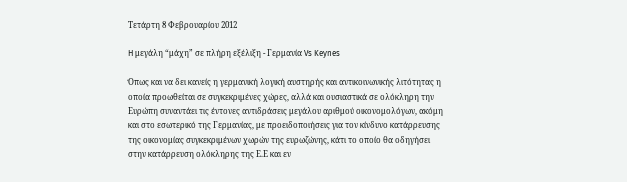Τετάρτη 8 Φεβρουαρίου 2012

H μεγάλη “μάχη” σε πλήρη εξέλιξη - Γερμανία Vs Keynes

Όπως και να δει κανείς η γερμανική λογική αυστηρής και αντικοινωνικής λιτότητας η οποία προωθείται σε συγκεκριμένες χώρες, αλλά και ουσιαστικά σε ολόκληρη την Ευρώπη συναντάει τις έντονες αντιδράσεις μεγάλου αριθμού οικονομολόγων, ακόμη και στο εσωτερικό της Γερμανίας, με προειδοποιήσεις για τον κίνδυνο κατάρρευσης της οικονομίας συγκεκριμένων χωρών της ευρωζώνης, κάτι το οποίο θα οδηγήσει στην κατάρρευση ολόκληρης της Ε.Ε και εν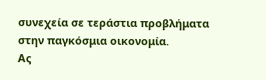συνεχεία σε τεράστια προβλήματα στην παγκόσμια οικονομία.
Ας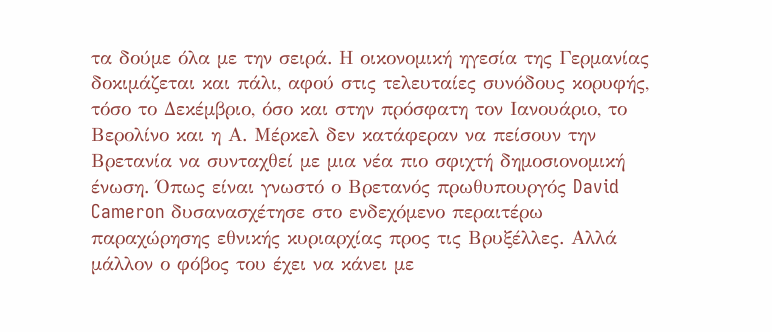τα δούμε όλα με την σειρά. Η οικονομική ηγεσία της Γερμανίας δοκιμάζεται και πάλι, αφού στις τελευταίες συνόδους κορυφής, τόσο το Δεκέμβριο, όσο και στην πρόσφατη τον Ιανουάριο, το Βερολίνο και η Α. Μέρκελ δεν κατάφεραν να πείσουν την Βρετανία να συνταχθεί με μια νέα πιο σφιχτή δημοσιονομική ένωση. Όπως είναι γνωστό ο Βρετανός πρωθυπουργός David Cameron δυσανασχέτησε στο ενδεχόμενο περαιτέρω παραχώρησης εθνικής κυριαρχίας προς τις Βρυξέλλες. Αλλά μάλλον ο φόβος του έχει να κάνει με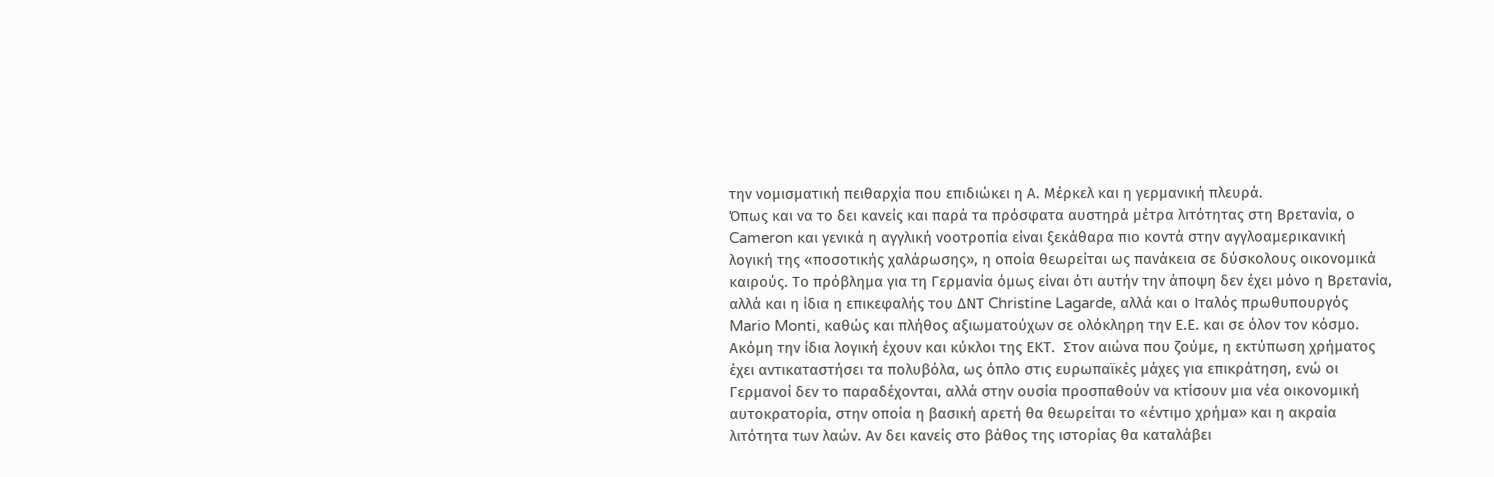την νομισματική πειθαρχία που επιδιώκει η Α. Μέρκελ και η γερμανική πλευρά.
Όπως και να το δει κανείς και παρά τα πρόσφατα αυστηρά μέτρα λιτότητας στη Βρετανία, ο Cameron και γενικά η αγγλική νοοτροπία είναι ξεκάθαρα πιο κοντά στην αγγλοαμερικανική λογική της «ποσοτικής χαλάρωσης», η οποία θεωρείται ως πανάκεια σε δύσκολους οικονομικά καιρούς. Το πρόβλημα για τη Γερμανία όμως είναι ότι αυτήν την άποψη δεν έχει μόνο η Βρετανία, αλλά και η ίδια η επικεφαλής του ΔΝΤ Christine Lagarde, αλλά και ο Ιταλός πρωθυπουργός Mario Monti, καθώς και πλήθος αξιωματούχων σε ολόκληρη την Ε.Ε. και σε όλον τον κόσμο. Ακόμη την ίδια λογική έχουν και κύκλοι της ΕΚΤ.  Στον αιώνα που ζούμε, η εκτύπωση χρήματος έχει αντικαταστήσει τα πολυβόλα, ως όπλο στις ευρωπαϊκές μάχες για επικράτηση, ενώ οι Γερμανοί δεν το παραδέχονται, αλλά στην ουσία προσπαθούν να κτίσουν μια νέα οικονομική αυτοκρατορία, στην οποία η βασική αρετή θα θεωρείται το «έντιμο χρήμα» και η ακραία λιτότητα των λαών. Αν δει κανείς στο βάθος της ιστορίας θα καταλάβει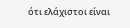ότι ελάχιστοι είναι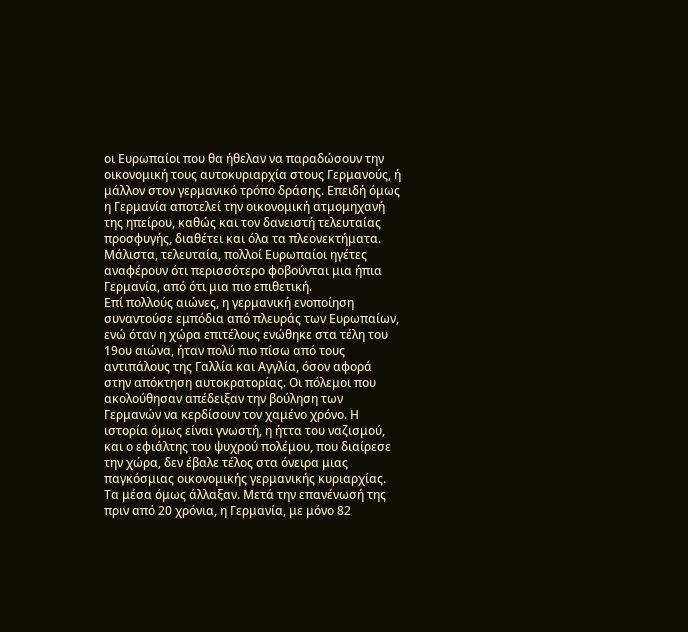οι Ευρωπαίοι που θα ήθελαν να παραδώσουν την οικονομική τους αυτοκυριαρχία στους Γερμανούς, ή μάλλον στον γερμανικό τρόπο δράσης. Επειδή όμως η Γερμανία αποτελεί την οικονομική ατμομηχανή της ηπείρου, καθώς και τον δανειστή τελευταίας προσφυγής, διαθέτει και όλα τα πλεονεκτήματα. Μάλιστα, τελευταία, πολλοί Ευρωπαίοι ηγέτες αναφέρουν ότι περισσότερο φοβούνται μια ήπια Γερμανία, από ότι μια πιο επιθετική.
Επί πολλούς αιώνες, η γερμανική ενοποίηση συναντούσε εμπόδια από πλευράς των Ευρωπαίων, ενώ όταν η χώρα επιτέλους ενώθηκε στα τέλη του 19ου αιώνα, ήταν πολύ πιο πίσω από τους αντιπάλους της Γαλλία και Αγγλία, όσον αφορά στην απόκτηση αυτοκρατορίας. Οι πόλεμοι που ακολούθησαν απέδειξαν την βούληση των Γερμανών να κερδίσουν τον χαμένο χρόνο. Η ιστορία όμως είναι γνωστή, η ήττα του ναζισμού, και ο εφιάλτης του ψυχρού πολέμου, που διαίρεσε την χώρα, δεν έβαλε τέλος στα όνειρα μιας παγκόσμιας οικονομικής γερμανικής κυριαρχίας. Τα μέσα όμως άλλαξαν. Μετά την επανένωσή της πριν από 20 χρόνια, η Γερμανία, με μόνο 82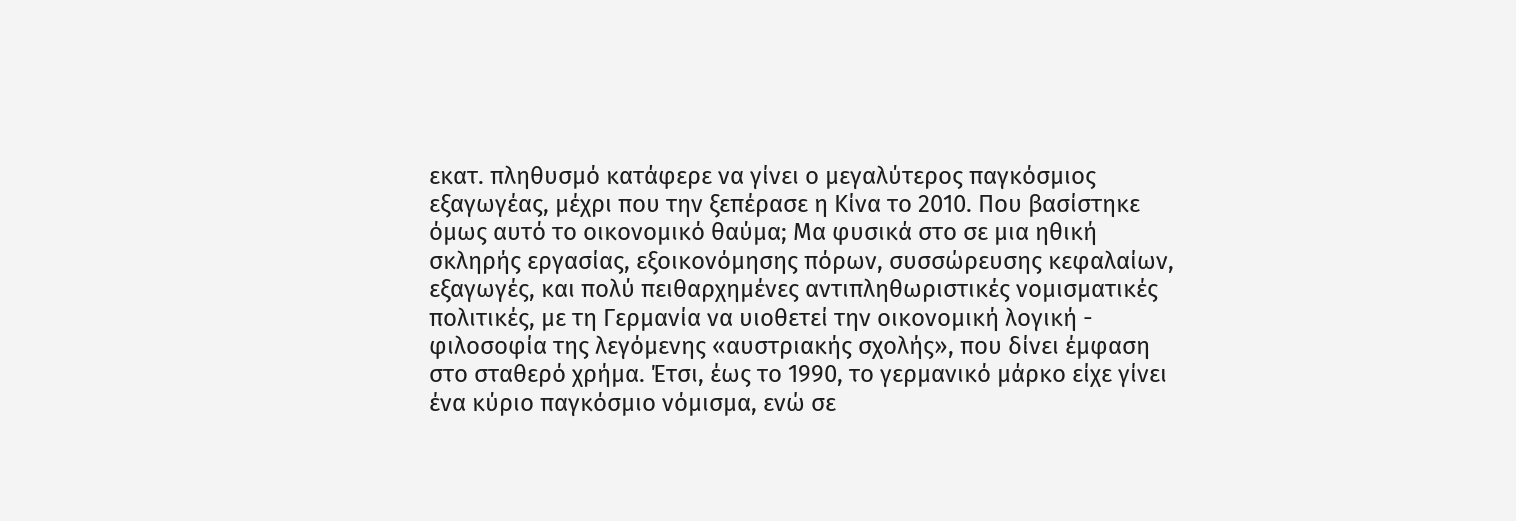εκατ. πληθυσμό κατάφερε να γίνει ο μεγαλύτερος παγκόσμιος εξαγωγέας, μέχρι που την ξεπέρασε η Κίνα το 2010. Που βασίστηκε όμως αυτό το οικονομικό θαύμα; Μα φυσικά στο σε μια ηθική σκληρής εργασίας, εξοικονόμησης πόρων, συσσώρευσης κεφαλαίων, εξαγωγές, και πολύ πειθαρχημένες αντιπληθωριστικές νομισματικές πολιτικές, με τη Γερμανία να υιοθετεί την οικονομική λογική - φιλοσοφία της λεγόμενης «αυστριακής σχολής», που δίνει έμφαση στο σταθερό χρήμα. Έτσι, έως το 1990, το γερμανικό μάρκο είχε γίνει ένα κύριο παγκόσμιο νόμισμα, ενώ σε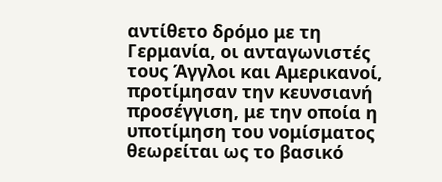αντίθετο δρόμο με τη Γερμανία, οι ανταγωνιστές τους Άγγλοι και Αμερικανοί, προτίμησαν την κευνσιανή προσέγγιση, με την οποία η υποτίμηση του νομίσματος θεωρείται ως το βασικό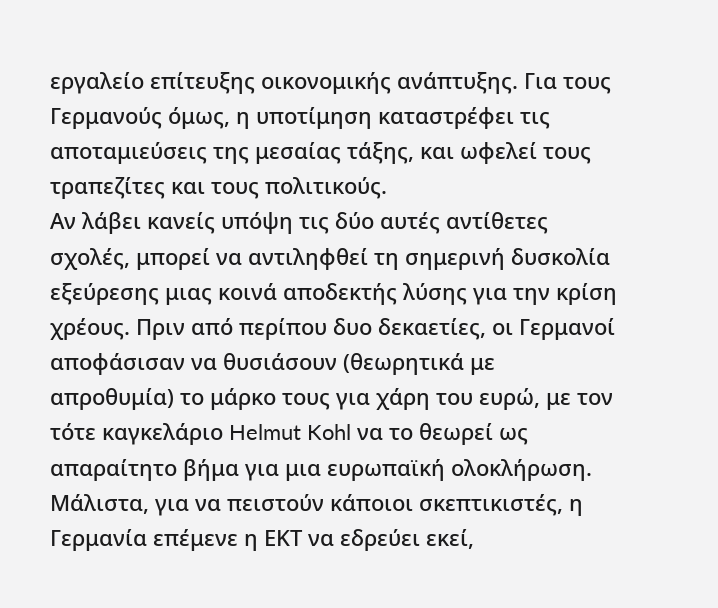εργαλείο επίτευξης οικονομικής ανάπτυξης. Για τους Γερμανούς όμως, η υποτίμηση καταστρέφει τις αποταμιεύσεις της μεσαίας τάξης, και ωφελεί τους τραπεζίτες και τους πολιτικούς.
Αν λάβει κανείς υπόψη τις δύο αυτές αντίθετες σχολές, μπορεί να αντιληφθεί τη σημερινή δυσκολία εξεύρεσης μιας κοινά αποδεκτής λύσης για την κρίση χρέους. Πριν από περίπου δυο δεκαετίες, οι Γερμανοί αποφάσισαν να θυσιάσουν (θεωρητικά με απροθυμία) το μάρκο τους για χάρη του ευρώ, με τον τότε καγκελάριο Helmut Kohl να το θεωρεί ως απαραίτητο βήμα για μια ευρωπαϊκή ολοκλήρωση. Μάλιστα, για να πειστούν κάποιοι σκεπτικιστές, η Γερμανία επέμενε η ΕΚΤ να εδρεύει εκεί,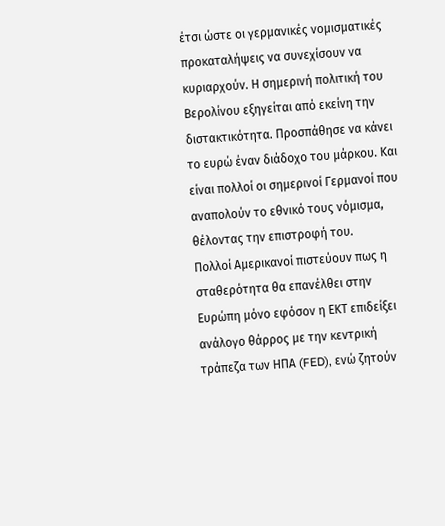έτσι ώστε οι γερμανικές νομισματικές προκαταλήψεις να συνεχίσουν να κυριαρχούν. Η σημερινή πολιτική του Βερολίνου εξηγείται από εκείνη την διστακτικότητα. Προσπάθησε να κάνει το ευρώ έναν διάδοχο του μάρκου. Και είναι πολλοί οι σημερινοί Γερμανοί που αναπολούν το εθνικό τους νόμισμα, θέλοντας την επιστροφή του.
Πολλοί Αμερικανοί πιστεύουν πως η σταθερότητα θα επανέλθει στην Ευρώπη μόνο εφόσον η ΕΚΤ επιδείξει ανάλογο θάρρος με την κεντρική τράπεζα των ΗΠΑ (FED), ενώ ζητούν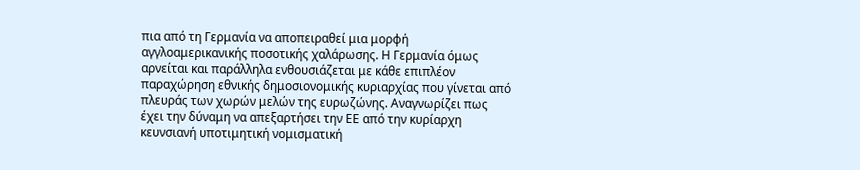πια από τη Γερμανία να αποπειραθεί μια μορφή αγγλοαμερικανικής ποσοτικής χαλάρωσης. Η Γερμανία όμως αρνείται και παράλληλα ενθουσιάζεται με κάθε επιπλέον παραχώρηση εθνικής δημοσιονομικής κυριαρχίας που γίνεται από πλευράς των χωρών μελών της ευρωζώνης. Αναγνωρίζει πως έχει την δύναμη να απεξαρτήσει την ΕΕ από την κυρίαρχη κευνσιανή υποτιμητική νομισματική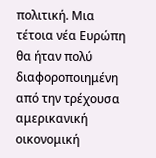πολιτική. Μια τέτοια νέα Ευρώπη θα ήταν πολύ διαφοροποιημένη από την τρέχουσα αμερικανική οικονομική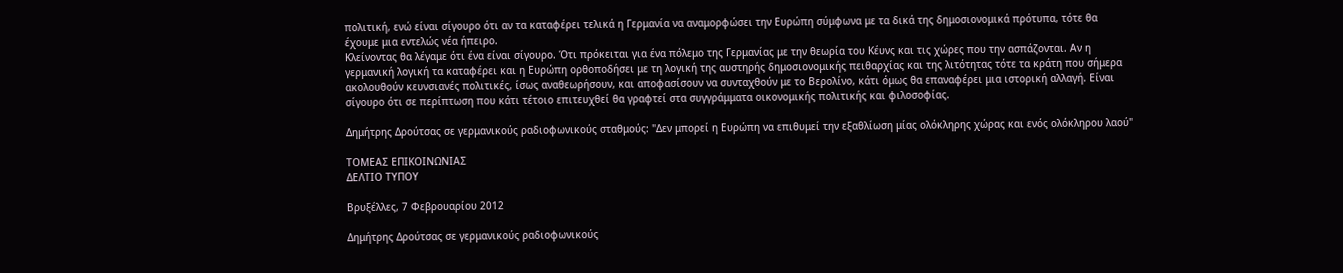πολιτική, ενώ είναι σίγουρο ότι αν τα καταφέρει τελικά η Γερμανία να αναμορφώσει την Ευρώπη σύμφωνα με τα δικά της δημοσιονομικά πρότυπα, τότε θα έχουμε μια εντελώς νέα ήπειρο.
Κλείνοντας θα λέγαμε ότι ένα είναι σίγουρο. Ότι πρόκειται για ένα πόλεμο της Γερμανίας με την θεωρία του Κέυνς και τις χώρες που την ασπάζονται. Αν η γερμανική λογική τα καταφέρει και η Ευρώπη ορθοποδήσει με τη λογική της αυστηρής δημοσιονομικής πειθαρχίας και της λιτότητας τότε τα κράτη που σήμερα ακολουθούν κευνσιανές πολιτικές, ίσως αναθεωρήσουν, και αποφασίσουν να συνταχθούν με το Βερολίνο, κάτι όμως θα επαναφέρει μια ιστορική αλλαγή. Είναι σίγουρο ότι σε περίπτωση που κάτι τέτοιο επιτευχθεί θα γραφτεί στα συγγράμματα οικονομικής πολιτικής και φιλοσοφίας.

Δημήτρης Δρούτσας σε γερμανικούς ραδιοφωνικούς σταθμούς: "Δεν μπορεί η Ευρώπη να επιθυμεί την εξαθλίωση μίας ολόκληρης χώρας και ενός ολόκληρου λαού"

ΤΟΜΕΑΣ ΕΠΙΚΟΙΝΩΝΙΑΣ
ΔΕΛΤΙΟ ΤΥΠΟΥ

Βρυξέλλες, 7 Φεβρουαρίου 2012

Δημήτρης Δρούτσας σε γερμανικούς ραδιοφωνικούς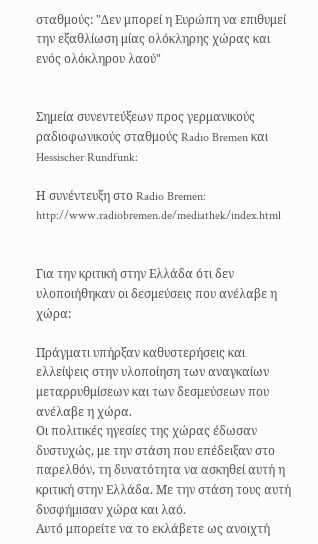σταθμούς: "Δεν μπορεί η Ευρώπη να επιθυμεί την εξαθλίωση μίας ολόκληρης χώρας και ενός ολόκληρου λαού"


Σημεία συνεντεύξεων προς γερμανικούς ραδιοφωνικούς σταθμούς Radio Bremen και  Hessischer Rundfunk:

Η συνέντευξη στο Radio Bremen: http://www.radiobremen.de/mediathek/index.html


Για την κριτική στην Ελλάδα ότι δεν υλοποιήθηκαν οι δεσμεύσεις που ανέλαβε η χώρα:

Πράγματι υπήρξαν καθυστερήσεις και ελλείψεις στην υλοποίηση των αναγκαίων μεταρρυθμίσεων και των δεσμεύσεων που ανέλαβε η χώρα.
Οι πολιτικές ηγεσίες της χώρας έδωσαν δυστυχώς, με την στάση που επέδειξαν στο παρελθόν, τη δυνατότητα να ασκηθεί αυτή η κριτική στην Ελλάδα. Με την στάση τους αυτή δυσφήμισαν χώρα και λαό.
Αυτό μπορείτε να το εκλάβετε ως ανοιχτή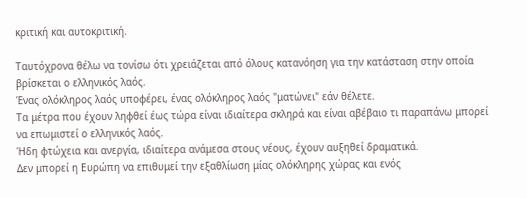κριτική και αυτοκριτική.

Ταυτόχρονα θέλω να τονίσω ότι χρειάζεται από όλους κατανόηση για την κατάσταση στην οποία βρίσκεται ο ελληνικός λαός.
Ένας ολόκληρος λαός υποφέρει, ένας ολόκληρος λαός "ματώνει" εάν θέλετε.
Τα μέτρα που έχουν ληφθεί έως τώρα είναι ιδιαίτερα σκληρά και είναι αβέβαιο τι παραπάνω μπορεί να επωμιστεί ο ελληνικός λαός.
Ήδη φτώχεια και ανεργία, ιδιαίτερα ανάμεσα στους νέους, έχουν αυξηθεί δραματικά.
Δεν μπορεί η Ευρώπη να επιθυμεί την εξαθλίωση μίας ολόκληρης χώρας και ενός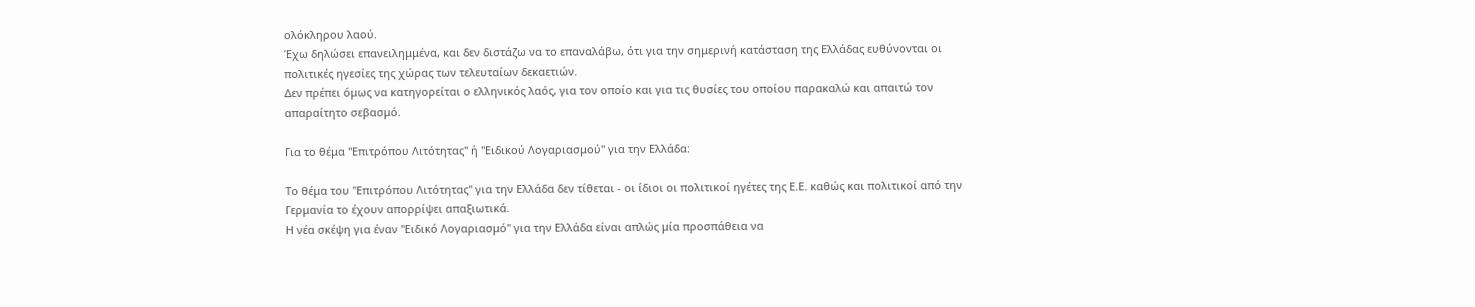ολόκληρου λαού.
Έχω δηλώσει επανειλημμένα, και δεν διστάζω να το επαναλάβω, ότι για την σημερινή κατάσταση της Ελλάδας ευθύνονται οι πολιτικές ηγεσίες της χώρας των τελευταίων δεκαετιών.
Δεν πρέπει όμως να κατηγορείται ο ελληνικός λαός, για τον οποίο και για τις θυσίες του οποίου παρακαλώ και απαιτώ τον απαραίτητο σεβασμό.

Για το θέμα "Επιτρόπου Λιτότητας" ή "Ειδικού Λογαριασμού" για την Ελλάδα:

Το θέμα του "Επιτρόπου Λιτότητας" για την Ελλάδα δεν τίθεται - οι ίδιοι οι πολιτικοί ηγέτες της Ε.Ε. καθώς και πολιτικοί από την Γερμανία το έχουν απορρίψει απαξιωτικά.
Η νέα σκέψη για έναν "Ειδικό Λογαριασμό" για την Ελλάδα είναι απλώς μία προσπάθεια να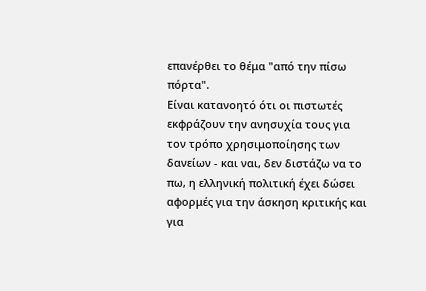επανέρθει το θέμα "από την πίσω πόρτα".
Είναι κατανοητό ότι οι πιστωτές εκφράζουν την ανησυχία τους για τον τρόπο χρησιμοποίησης των δανείων - και ναι, δεν διστάζω να το πω, η ελληνική πολιτική έχει δώσει αφορμές για την άσκηση κριτικής και για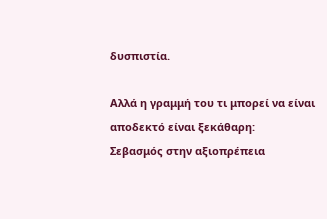δυσπιστία.

Αλλά η γραμμή του τι μπορεί να είναι αποδεκτό είναι ξεκάθαρη:
Σεβασμός στην αξιοπρέπεια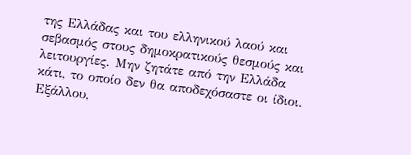της Ελλάδας και του ελληνικού λαού και σεβασμός στους δημοκρατικούς θεσμούς και λειτουργίες. Μην ζητάτε από την Ελλάδα κάτι, το οποίο δεν θα αποδεχόσαστε οι ίδιοι.
Εξάλλου,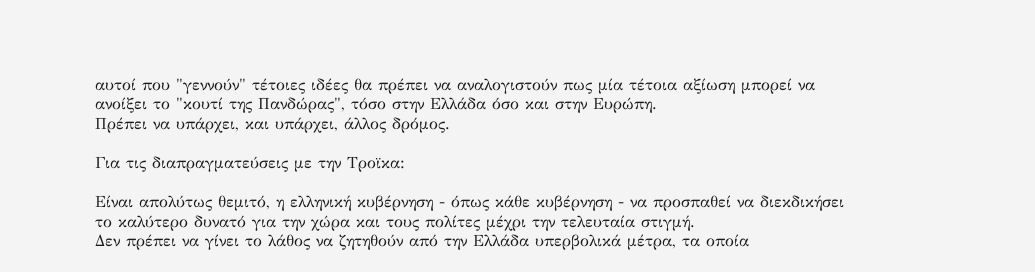αυτοί που "γεννούν" τέτοιες ιδέες θα πρέπει να αναλογιστούν πως μία τέτοια αξίωση μπορεί να ανοίξει το "κουτί της Πανδώρας", τόσο στην Ελλάδα όσο και στην Ευρώπη.
Πρέπει να υπάρχει, και υπάρχει, άλλος δρόμος.

Για τις διαπραγματεύσεις με την Τροϊκα:

Είναι απολύτως θεμιτό, η ελληνική κυβέρνηση - όπως κάθε κυβέρνηση - να προσπαθεί να διεκδικήσει το καλύτερο δυνατό για την χώρα και τους πολίτες μέχρι την τελευταία στιγμή.
Δεν πρέπει να γίνει το λάθος να ζητηθούν από την Ελλάδα υπερβολικά μέτρα, τα οποία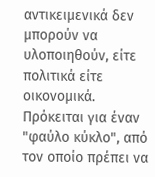αντικειμενικά δεν μπορούν να υλοποιηθούν, είτε πολιτικά είτε οικονομικά.
Πρόκειται για έναν "φαύλο κύκλο", από τον οποίο πρέπει να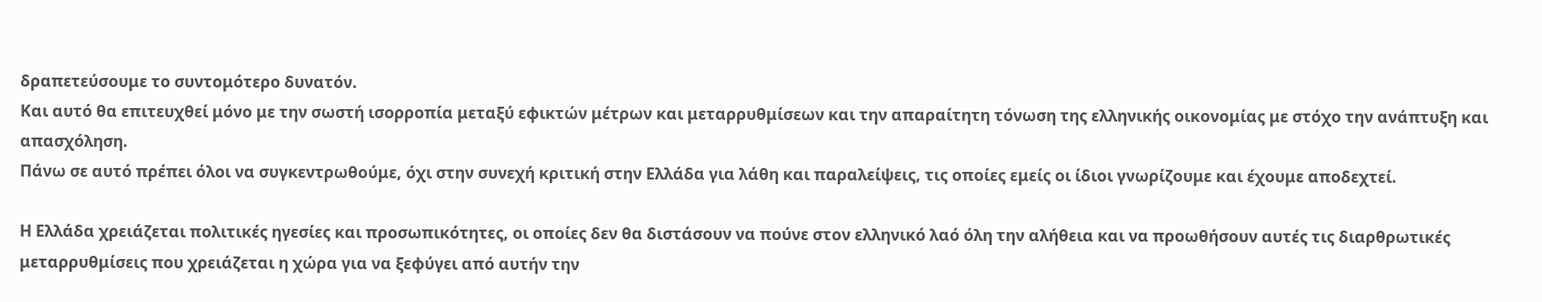δραπετεύσουμε το συντομότερο δυνατόν.
Και αυτό θα επιτευχθεί μόνο με την σωστή ισορροπία μεταξύ εφικτών μέτρων και μεταρρυθμίσεων και την απαραίτητη τόνωση της ελληνικής οικονομίας με στόχο την ανάπτυξη και απασχόληση.
Πάνω σε αυτό πρέπει όλοι να συγκεντρωθούμε, όχι στην συνεχή κριτική στην Ελλάδα για λάθη και παραλείψεις, τις οποίες εμείς οι ίδιοι γνωρίζουμε και έχουμε αποδεχτεί.

Η Ελλάδα χρειάζεται πολιτικές ηγεσίες και προσωπικότητες, οι οποίες δεν θα διστάσουν να πούνε στον ελληνικό λαό όλη την αλήθεια και να προωθήσουν αυτές τις διαρθρωτικές μεταρρυθμίσεις που χρειάζεται η χώρα για να ξεφύγει από αυτήν την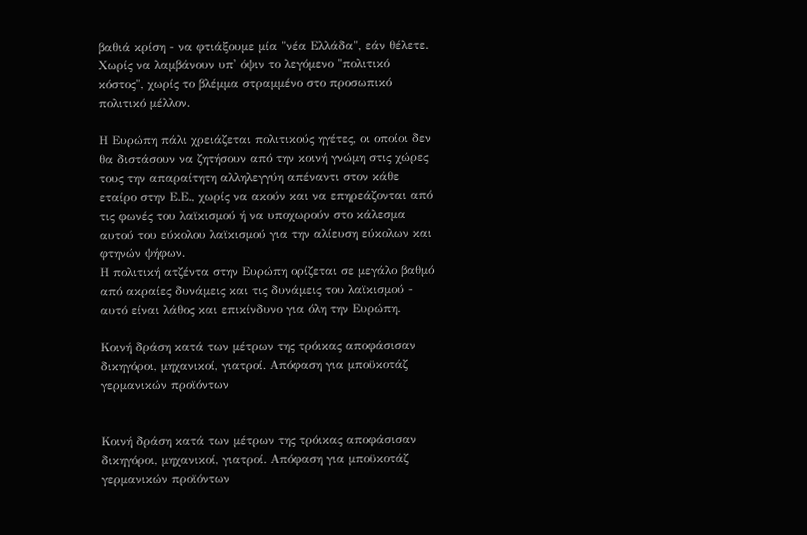βαθιά κρίση - να φτιάξουμε μία "νέα Ελλάδα", εάν θέλετε.
Χωρίς να λαμβάνουν υπ' όψιν το λεγόμενο "πολιτικό κόστος", χωρίς το βλέμμα στραμμένο στο προσωπικό πολιτικό μέλλον.

Η Ευρώπη πάλι χρειάζεται πολιτικούς ηγέτες, οι οποίοι δεν θα διστάσουν να ζητήσουν από την κοινή γνώμη στις χώρες τους την απαραίτητη αλληλεγγύη απέναντι στον κάθε εταίρο στην Ε.Ε., χωρίς να ακούν και να επηρεάζονται από τις φωνές του λαϊκισμού ή να υποχωρούν στο κάλεσμα αυτού του εύκολου λαϊκισμού για την αλίευση εύκολων και φτηνών ψήφων.
Η πολιτική ατζέντα στην Ευρώπη ορίζεται σε μεγάλο βαθμό από ακραίες δυνάμεις και τις δυνάμεις του λαϊκισμού - αυτό είναι λάθος και επικίνδυνο για όλη την Ευρώπη.

Κοινή δράση κατά των μέτρων της τρόικας αποφάσισαν δικηγόροι, μηχανικοί, γιατροί. Απόφαση για μποϋκοτάζ γερμανικών προϊόντων


Κοινή δράση κατά των μέτρων της τρόικας αποφάσισαν δικηγόροι, μηχανικοί, γιατροί. Απόφαση για μποϋκοτάζ γερμανικών προϊόντων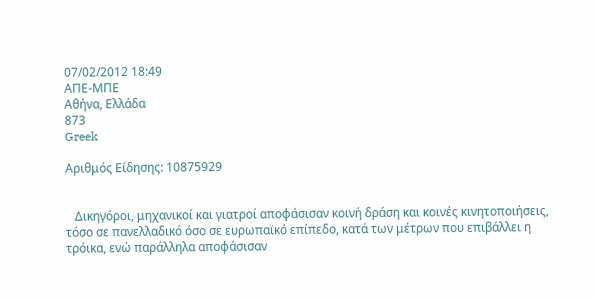07/02/2012 18:49
ΑΠΕ-ΜΠΕ
Αθήνα, Ελλάδα
873
Greek

Αριθμός Είδησης: 10875929


   Δικηγόροι, μηχανικοί και γιατροί αποφάσισαν κοινή δράση και κοινές κινητοποιήσεις, τόσο σε πανελλαδικό όσο σε ευρωπαϊκό επίπεδο, κατά των μέτρων που επιβάλλει η τρόικα, ενώ παράλληλα αποφάσισαν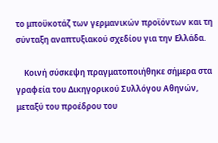το μποϋκοτάζ των γερμανικών προϊόντων και τη σύνταξη αναπτυξιακού σχεδίου για την Ελλάδα.

    Κοινή σύσκεψη πραγματοποιήθηκε σήμερα στα γραφεία του Δικηγορικού Συλλόγου Αθηνών, μεταξύ του προέδρου του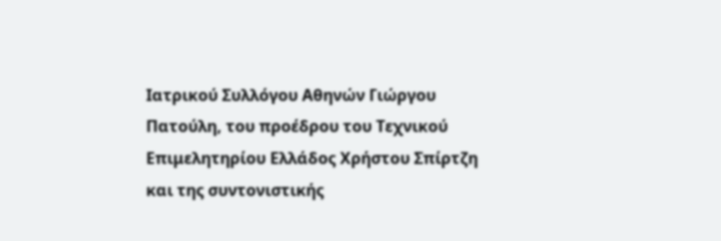Ιατρικού Συλλόγου Αθηνών Γιώργου Πατούλη, του προέδρου του Τεχνικού Επιμελητηρίου Ελλάδος Χρήστου Σπίρτζη και της συντονιστικής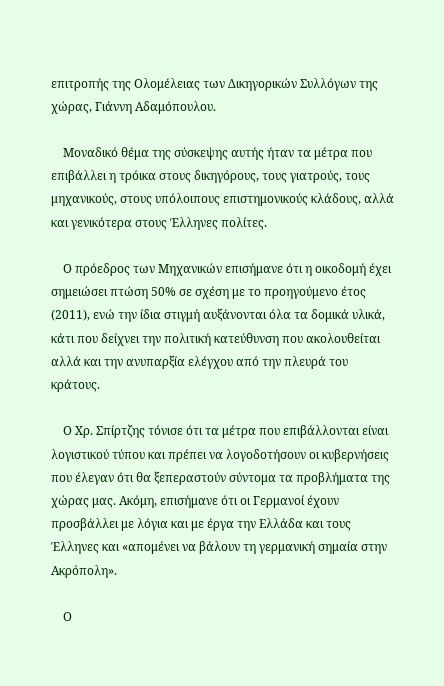επιτροπής της Ολομέλειας των Δικηγορικών Συλλόγων της χώρας, Γιάννη Αδαμόπουλου.

    Μοναδικό θέμα της σύσκεψης αυτής ήταν τα μέτρα που επιβάλλει η τρόικα στους δικηγόρους, τους γιατρούς, τους μηχανικούς, στους υπόλοιπους επιστημονικούς κλάδους, αλλά και γενικότερα στους Έλληνες πολίτες.

    Ο πρόεδρος των Μηχανικών επισήμανε ότι η οικοδομή έχει σημειώσει πτώση 50% σε σχέση με το προηγούμενο έτος (2011), ενώ την ίδια στιγμή αυξάνονται όλα τα δομικά υλικά, κάτι που δείχνει την πολιτική κατεύθυνση που ακολουθείται αλλά και την ανυπαρξία ελέγχου από την πλευρά του κράτους.

    Ο Χρ. Σπίρτζης τόνισε ότι τα μέτρα που επιβάλλονται είναι λογιστικού τύπου και πρέπει να λογοδοτήσουν οι κυβερνήσεις που έλεγαν ότι θα ξεπεραστούν σύντομα τα προβλήματα της χώρας μας. Ακόμη, επισήμανε ότι οι Γερμανοί έχουν προσβάλλει με λόγια και με έργα την Ελλάδα και τους Έλληνες και «απομένει να βάλουν τη γερμανική σημαία στην Ακρόπολη».

    Ο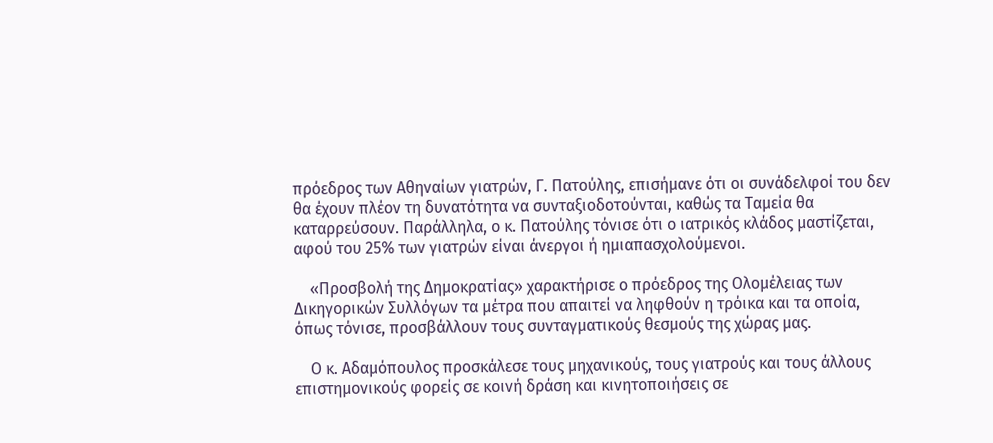πρόεδρος των Αθηναίων γιατρών, Γ. Πατούλης, επισήμανε ότι οι συνάδελφοί του δεν θα έχουν πλέον τη δυνατότητα να συνταξιοδοτούνται, καθώς τα Ταμεία θα καταρρεύσουν. Παράλληλα, ο κ. Πατούλης τόνισε ότι ο ιατρικός κλάδος μαστίζεται, αφού του 25% των γιατρών είναι άνεργοι ή ημιαπασχολούμενοι.

    «Προσβολή της Δημοκρατίας» χαρακτήρισε ο πρόεδρος της Ολομέλειας των Δικηγορικών Συλλόγων τα μέτρα που απαιτεί να ληφθούν η τρόικα και τα οποία, όπως τόνισε, προσβάλλουν τους συνταγματικούς θεσμούς της χώρας μας.

    Ο κ. Αδαμόπουλος προσκάλεσε τους μηχανικούς, τους γιατρούς και τους άλλους επιστημονικούς φορείς σε κοινή δράση και κινητοποιήσεις σε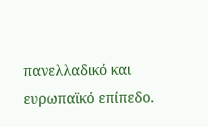πανελλαδικό και ευρωπαϊκό επίπεδο.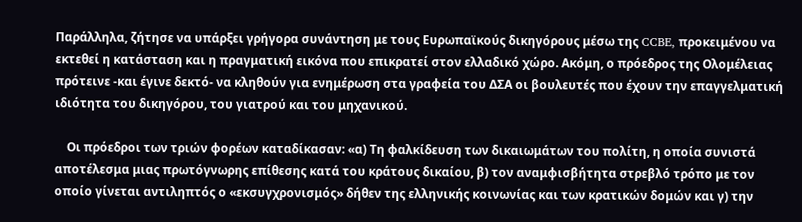Παράλληλα, ζήτησε να υπάρξει γρήγορα συνάντηση με τους Ευρωπαϊκούς δικηγόρους μέσω της CCBE, προκειμένου να εκτεθεί η κατάσταση και η πραγματική εικόνα που επικρατεί στον ελλαδικό χώρο. Ακόμη, ο πρόεδρος της Ολομέλειας πρότεινε -και έγινε δεκτό- να κληθούν για ενημέρωση στα γραφεία του ΔΣΑ οι βουλευτές που έχουν την επαγγελματική ιδιότητα του δικηγόρου, του γιατρού και του μηχανικού.

    Οι πρόεδροι των τριών φορέων καταδίκασαν: «α) Τη φαλκίδευση των δικαιωμάτων του πολίτη, η οποία συνιστά αποτέλεσμα μιας πρωτόγνωρης επίθεσης κατά του κράτους δικαίου, β) τον αναμφισβήτητα στρεβλό τρόπο με τον οποίο γίνεται αντιληπτός ο «εκσυγχρονισμός» δήθεν της ελληνικής κοινωνίας και των κρατικών δομών και γ) την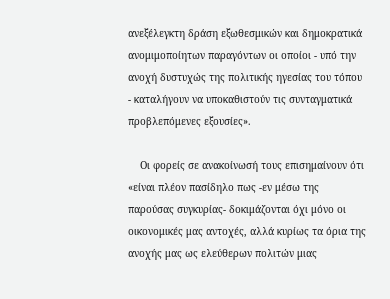ανεξέλεγκτη δράση εξωθεσμικών και δημοκρατικά ανομιμοποίητων παραγόντων οι οποίοι - υπό την ανοχή δυστυχώς της πολιτικής ηγεσίας του τόπου - καταλήγουν να υποκαθιστούν τις συνταγματικά προβλεπόμενες εξουσίες».

    Οι φορείς σε ανακοίνωσή τους επισημαίνουν ότι «είναι πλέον πασίδηλο πως -εν μέσω της παρούσας συγκυρίας- δοκιμάζονται όχι μόνο οι οικονομικές μας αντοχές, αλλά κυρίως τα όρια της ανοχής μας ως ελεύθερων πολιτών μιας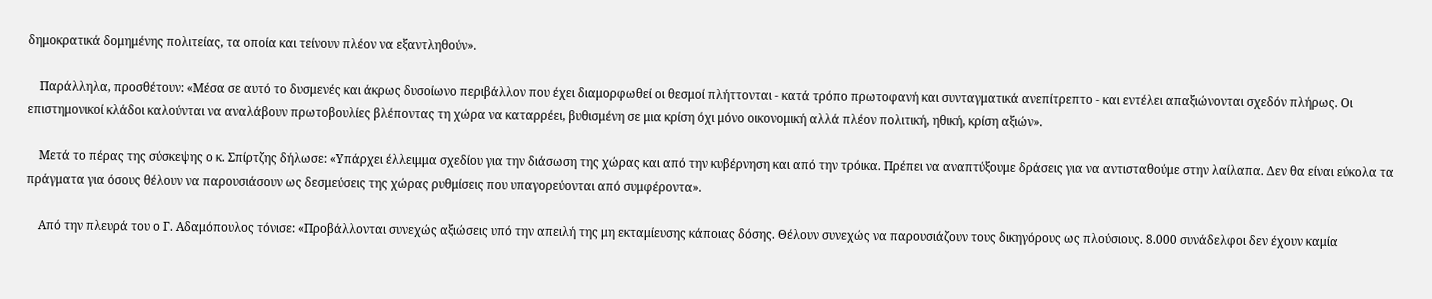δημοκρατικά δομημένης πολιτείας, τα οποία και τείνουν πλέον να εξαντληθούν».

    Παράλληλα, προσθέτουν: «Μέσα σε αυτό το δυσμενές και άκρως δυσοίωνο περιβάλλον που έχει διαμορφωθεί οι θεσμοί πλήττονται - κατά τρόπο πρωτοφανή και συνταγματικά ανεπίτρεπτο - και εντέλει απαξιώνονται σχεδόν πλήρως. Οι επιστημονικοί κλάδοι καλούνται να αναλάβουν πρωτοβουλίες βλέποντας τη χώρα να καταρρέει, βυθισμένη σε μια κρίση όχι μόνο οικονομική αλλά πλέον πολιτική, ηθική, κρίση αξιών».

    Μετά το πέρας της σύσκεψης ο κ. Σπίρτζης δήλωσε: «Υπάρχει έλλειμμα σχεδίου για την διάσωση της χώρας και από την κυβέρνηση και από την τρόικα. Πρέπει να αναπτύξουμε δράσεις για να αντισταθούμε στην λαίλαπα. Δεν θα είναι εύκολα τα πράγματα για όσους θέλουν να παρουσιάσουν ως δεσμεύσεις της χώρας ρυθμίσεις που υπαγορεύονται από συμφέροντα».

    Από την πλευρά του ο Γ. Αδαμόπουλος τόνισε: «Προβάλλονται συνεχώς αξιώσεις υπό την απειλή της μη εκταμίευσης κάποιας δόσης. Θέλουν συνεχώς να παρουσιάζουν τους δικηγόρους ως πλούσιους. 8.000 συνάδελφοι δεν έχουν καμία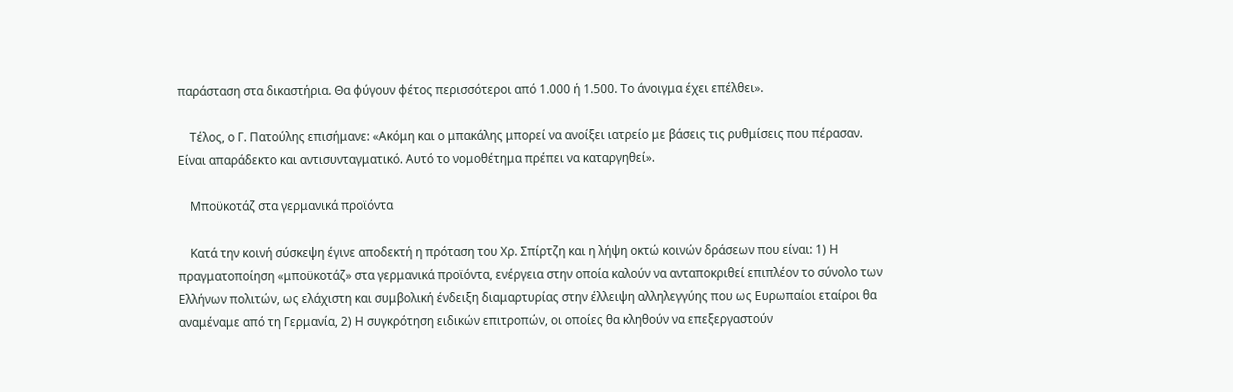παράσταση στα δικαστήρια. Θα φύγουν φέτος περισσότεροι από 1.000 ή 1.500. Το άνοιγμα έχει επέλθει».

    Τέλος, ο Γ. Πατούλης επισήμανε: «Ακόμη και ο μπακάλης μπορεί να ανοίξει ιατρείο με βάσεις τις ρυθμίσεις που πέρασαν. Είναι απαράδεκτο και αντισυνταγματικό. Αυτό το νομοθέτημα πρέπει να καταργηθεί».

    Μποϋκοτάζ στα γερμανικά προϊόντα

    Κατά την κοινή σύσκεψη έγινε αποδεκτή η πρόταση του Χρ. Σπίρτζη και η λήψη οκτώ κοινών δράσεων που είναι: 1) Η πραγματοποίηση «μποϋκοτάζ» στα γερμανικά προϊόντα, ενέργεια στην οποία καλούν να ανταποκριθεί επιπλέον το σύνολο των Ελλήνων πολιτών, ως ελάχιστη και συμβολική ένδειξη διαμαρτυρίας στην έλλειψη αλληλεγγύης που ως Ευρωπαίοι εταίροι θα αναμέναμε από τη Γερμανία, 2) Η συγκρότηση ειδικών επιτροπών, οι οποίες θα κληθούν να επεξεργαστούν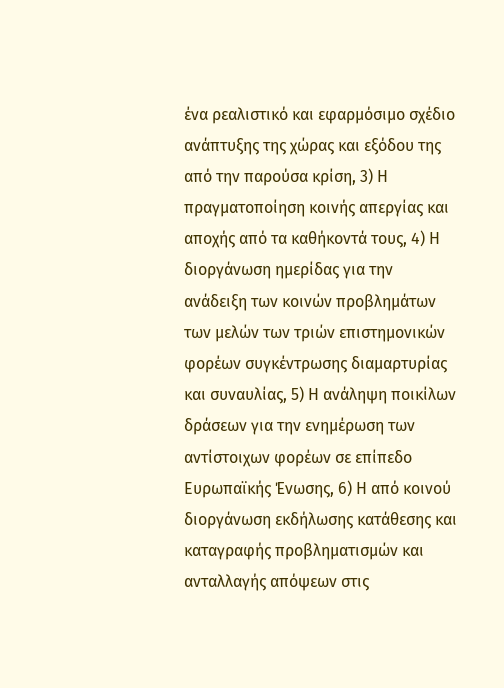ένα ρεαλιστικό και εφαρμόσιμο σχέδιο ανάπτυξης της χώρας και εξόδου της από την παρούσα κρίση, 3) Η πραγματοποίηση κοινής απεργίας και αποχής από τα καθήκοντά τους, 4) Η διοργάνωση ημερίδας για την ανάδειξη των κοινών προβλημάτων των μελών των τριών επιστημονικών φορέων συγκέντρωσης διαμαρτυρίας και συναυλίας, 5) Η ανάληψη ποικίλων δράσεων για την ενημέρωση των αντίστοιχων φορέων σε επίπεδο Ευρωπαϊκής Ένωσης, 6) Η από κοινού διοργάνωση εκδήλωσης κατάθεσης και καταγραφής προβληματισμών και ανταλλαγής απόψεων στις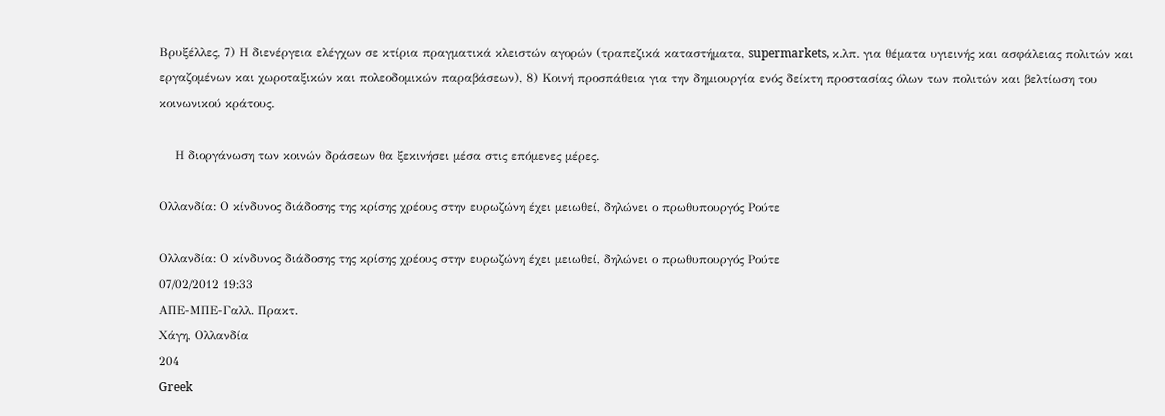Βρυξέλλες, 7) Η διενέργεια ελέγχων σε κτίρια πραγματικά κλειστών αγορών (τραπεζικά καταστήματα, supermarkets, κ.λπ. για θέματα υγιεινής και ασφάλειας πολιτών και εργαζομένων και χωροταξικών και πολεοδομικών παραβάσεων), 8) Κοινή προσπάθεια για την δημιουργία ενός δείκτη προστασίας όλων των πολιτών και βελτίωση του κοινωνικού κράτους.

    Η διοργάνωση των κοινών δράσεων θα ξεκινήσει μέσα στις επόμενες μέρες.

Ολλανδία: Ο κίνδυνος διάδοσης της κρίσης χρέους στην ευρωζώνη έχει μειωθεί, δηλώνει ο πρωθυπουργός Ρούτε

Ολλανδία: Ο κίνδυνος διάδοσης της κρίσης χρέους στην ευρωζώνη έχει μειωθεί, δηλώνει ο πρωθυπουργός Ρούτε
07/02/2012 19:33
ΑΠΕ-ΜΠΕ-Γαλλ. Πρακτ.
Χάγη, Ολλανδία
204
Greek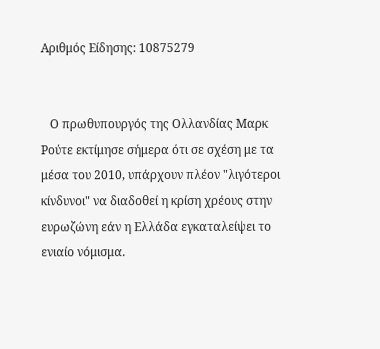Αριθμός Είδησης: 10875279


   Ο πρωθυπουργός της Ολλανδίας Μαρκ Ρούτε εκτίμησε σήμερα ότι σε σχέση με τα μέσα του 2010, υπάρχουν πλέον "λιγότεροι κίνδυνοι" να διαδοθεί η κρίση χρέους στην ευρωζώνη εάν η Ελλάδα εγκαταλείψει το ενιαίο νόμισμα.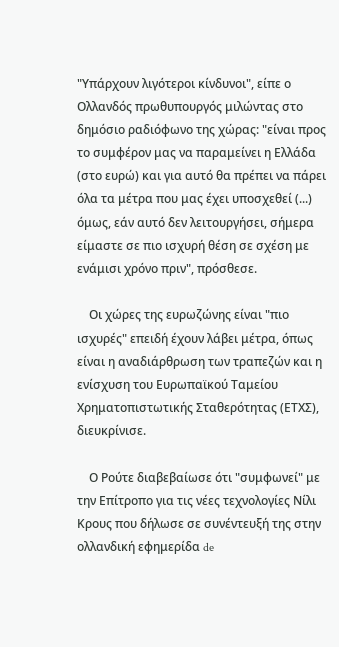"Υπάρχουν λιγότεροι κίνδυνοι", είπε ο Ολλανδός πρωθυπουργός μιλώντας στο δημόσιο ραδιόφωνο της χώρας: "είναι προς το συμφέρον μας να παραμείνει η Ελλάδα (στο ευρώ) και για αυτό θα πρέπει να πάρει όλα τα μέτρα που μας έχει υποσχεθεί (...) όμως, εάν αυτό δεν λειτουργήσει, σήμερα είμαστε σε πιο ισχυρή θέση σε σχέση με ενάμισι χρόνο πριν", πρόσθεσε.

    Οι χώρες της ευρωζώνης είναι "πιο ισχυρές" επειδή έχουν λάβει μέτρα, όπως είναι η αναδιάρθρωση των τραπεζών και η ενίσχυση του Ευρωπαϊκού Ταμείου Χρηματοπιστωτικής Σταθερότητας (ΕΤΧΣ), διευκρίνισε.

    Ο Ρούτε διαβεβαίωσε ότι "συμφωνεί" με την Επίτροπο για τις νέες τεχνολογίες Νίλι Κρους που δήλωσε σε συνέντευξή της στην ολλανδική εφημερίδα de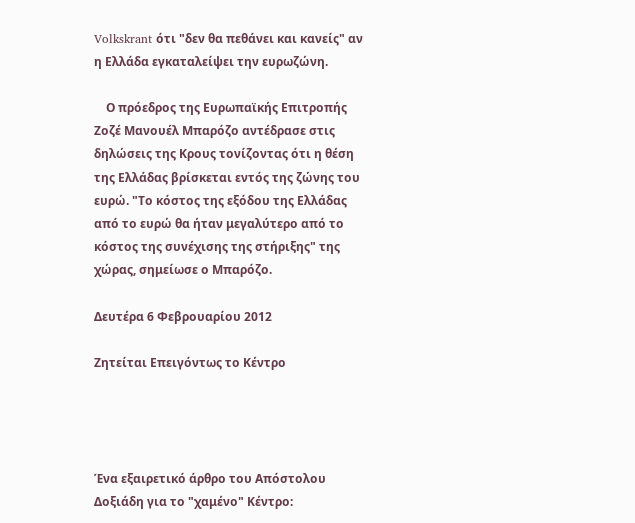Volkskrant ότι "δεν θα πεθάνει και κανείς" αν η Ελλάδα εγκαταλείψει την ευρωζώνη.

    Ο πρόεδρος της Ευρωπαϊκής Επιτροπής Ζοζέ Μανουέλ Μπαρόζο αντέδρασε στις δηλώσεις της Κρους τονίζοντας ότι η θέση της Ελλάδας βρίσκεται εντός της ζώνης του ευρώ. "Το κόστος της εξόδου της Ελλάδας από το ευρώ θα ήταν μεγαλύτερο από το κόστος της συνέχισης της στήριξης" της χώρας, σημείωσε ο Μπαρόζο.

Δευτέρα 6 Φεβρουαρίου 2012

Ζητείται Επειγόντως το Κέντρο




Ένα εξαιρετικό άρθρο του Απόστολου Δοξιάδη για το "χαμένο" Κέντρο: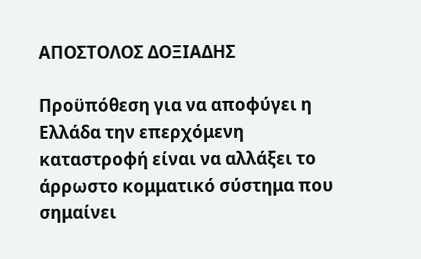ΑΠΟΣΤΟΛΟΣ ΔΟΞΙΑΔΗΣ

Προϋπόθεση για να αποφύγει η Ελλάδα την επερχόμενη καταστροφή είναι να αλλάξει το άρρωστο κομματικό σύστημα που σημαίνει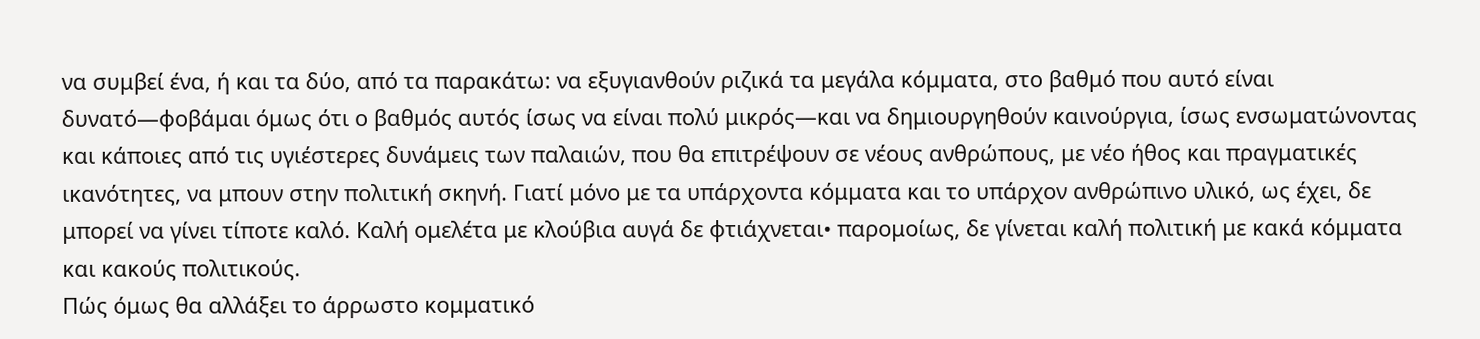να συμβεί ένα, ή και τα δύο, από τα παρακάτω: να εξυγιανθούν ριζικά τα μεγάλα κόμματα, στο βαθμό που αυτό είναι δυνατό—φοβάμαι όμως ότι ο βαθμός αυτός ίσως να είναι πολύ μικρός—και να δημιουργηθούν καινούργια, ίσως ενσωματώνοντας και κάποιες από τις υγιέστερες δυνάμεις των παλαιών, που θα επιτρέψουν σε νέους ανθρώπους, με νέο ήθος και πραγματικές ικανότητες, να μπουν στην πολιτική σκηνή. Γιατί μόνο με τα υπάρχοντα κόμματα και το υπάρχον ανθρώπινο υλικό, ως έχει, δε μπορεί να γίνει τίποτε καλό. Καλή ομελέτα με κλούβια αυγά δε φτιάχνεται• παρομοίως, δε γίνεται καλή πολιτική με κακά κόμματα και κακούς πολιτικούς.
Πώς όμως θα αλλάξει το άρρωστο κομματικό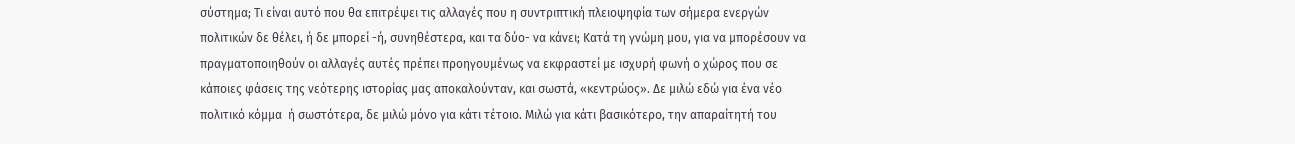σύστημα; Τι είναι αυτό που θα επιτρέψει τις αλλαγές που η συντριπτική πλειοψηφία των σήμερα ενεργών πολιτικών δε θέλει, ή δε μπορεί -ή, συνηθέστερα, και τα δύο- να κάνει; Κατά τη γνώμη μου, για να μπορέσουν να πραγματοποιηθούν οι αλλαγές αυτές πρέπει προηγουμένως να εκφραστεί με ισχυρή φωνή ο χώρος που σε κάποιες φάσεις της νεότερης ιστορίας μας αποκαλούνταν, και σωστά, «κεντρώος». Δε μιλώ εδώ για ένα νέο πολιτικό κόμμα  ή σωστότερα, δε μιλώ μόνο για κάτι τέτοιο. Μιλώ για κάτι βασικότερο, την απαραίτητή του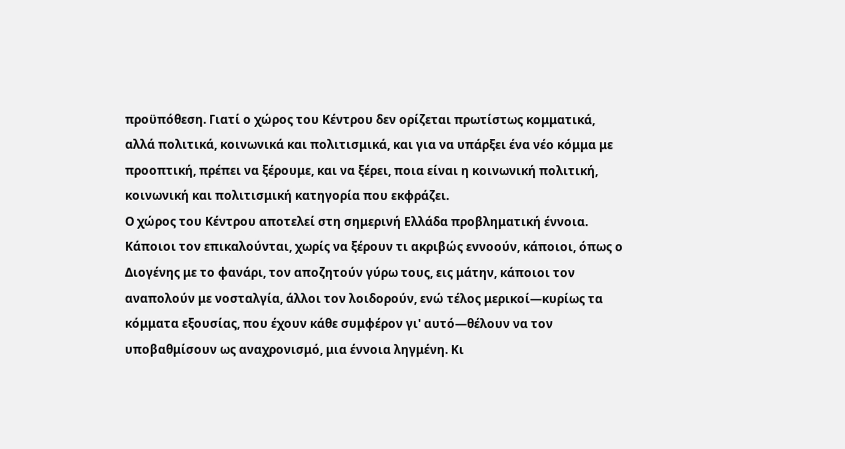προϋπόθεση. Γιατί ο χώρος του Κέντρου δεν ορίζεται πρωτίστως κομματικά, αλλά πολιτικά, κοινωνικά και πολιτισμικά, και για να υπάρξει ένα νέο κόμμα με προοπτική, πρέπει να ξέρουμε, και να ξέρει, ποια είναι η κοινωνική πολιτική, κοινωνική και πολιτισμική κατηγορία που εκφράζει.
Ο χώρος του Κέντρου αποτελεί στη σημερινή Ελλάδα προβληματική έννοια. Κάποιοι τον επικαλούνται, χωρίς να ξέρουν τι ακριβώς εννοούν, κάποιοι, όπως ο Διογένης με το φανάρι, τον αποζητούν γύρω τους, εις μάτην, κάποιοι τον αναπολούν με νοσταλγία, άλλοι τον λοιδορούν, ενώ τέλος μερικοί—κυρίως τα κόμματα εξουσίας, που έχουν κάθε συμφέρον γι' αυτό—θέλουν να τον υποβαθμίσουν ως αναχρονισμό, μια έννοια ληγμένη. Κι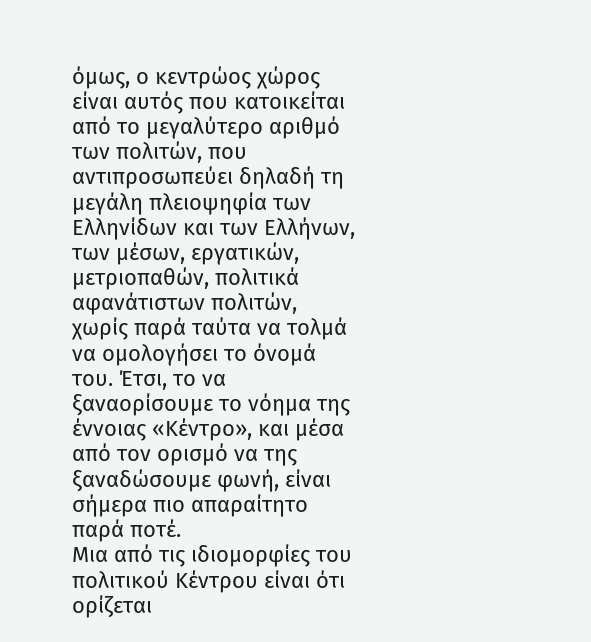όμως, ο κεντρώος χώρος είναι αυτός που κατοικείται από το μεγαλύτερο αριθμό των πολιτών, που αντιπροσωπεύει δηλαδή τη μεγάλη πλειοψηφία των Ελληνίδων και των Ελλήνων, των μέσων, εργατικών, μετριοπαθών, πολιτικά αφανάτιστων πολιτών, χωρίς παρά ταύτα να τολμά να ομολογήσει το όνομά του. Έτσι, το να ξαναορίσουμε το νόημα της έννοιας «Κέντρο», και μέσα από τον ορισμό να της ξαναδώσουμε φωνή, είναι σήμερα πιο απαραίτητο παρά ποτέ.
Μια από τις ιδιομορφίες του πολιτικού Κέντρου είναι ότι ορίζεται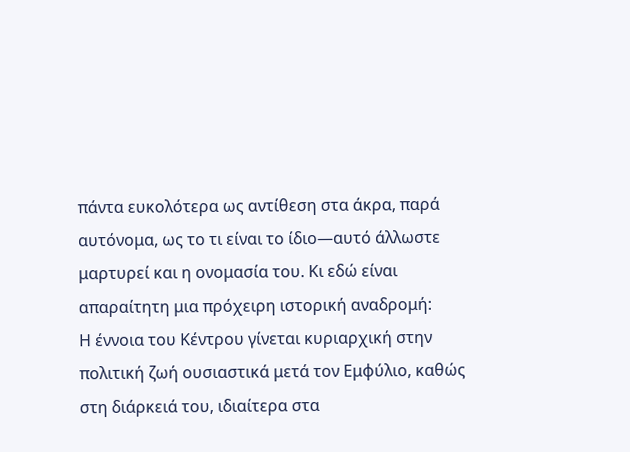πάντα ευκολότερα ως αντίθεση στα άκρα, παρά αυτόνομα, ως το τι είναι το ίδιο—αυτό άλλωστε μαρτυρεί και η ονομασία του. Κι εδώ είναι απαραίτητη μια πρόχειρη ιστορική αναδρομή:
Η έννοια του Κέντρου γίνεται κυριαρχική στην πολιτική ζωή ουσιαστικά μετά τον Εμφύλιο, καθώς στη διάρκειά του, ιδιαίτερα στα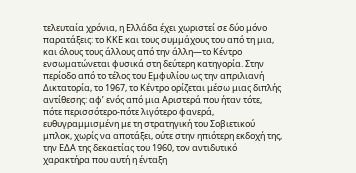τελευταία χρόνια, η Ελλάδα έχει χωριστεί σε δύο μόνο παρατάξεις: το ΚΚΕ και τους συμμάχους του από τη μια, και όλους τους άλλους από την άλλη—το Κέντρο ενσωματώνεται φυσικά στη δεύτερη κατηγορία. Στην περίοδο από το τέλος του Εμφυλίου ως την απριλιανή Δικτατορία, το 1967, το Κέντρο ορίζεται μέσω μιας διπλής αντίθεσης: αφ’ ενός από μια Αριστερά που ήταν τότε, πότε περισσότερο-πότε λιγότερο φανερά, ευθυγραμμισμένη με τη στρατηγική του Σοβιετικού μπλοκ, χωρίς να αποτάξει, ούτε στην ηπιότερη εκδοχή της, την ΕΔΑ της δεκαετίας του 1960, τον αντιδυτικό χαρακτήρα που αυτή η ένταξη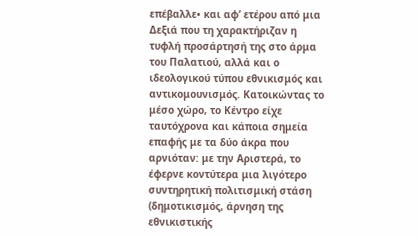επέβαλλε• και αφ’ ετέρου από μια Δεξιά που τη χαρακτήριζαν η τυφλή προσάρτησή της στο άρμα του Παλατιού, αλλά και ο ιδεολογικού τύπου εθνικισμός και αντικομουνισμός. Κατοικώντας το μέσο χώρο, το Κέντρο είχε ταυτόχρονα και κάποια σημεία επαφής με τα δύο άκρα που αρνιόταν: με την Αριστερά, το έφερνε κοντύτερα μια λιγότερο συντηρητική πολιτισμική στάση (δημοτικισμός, άρνηση της εθνικιστικής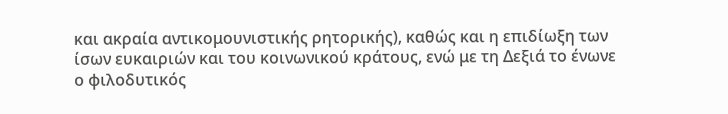και ακραία αντικομουνιστικής ρητορικής), καθώς και η επιδίωξη των ίσων ευκαιριών και του κοινωνικού κράτους, ενώ με τη Δεξιά το ένωνε ο φιλοδυτικός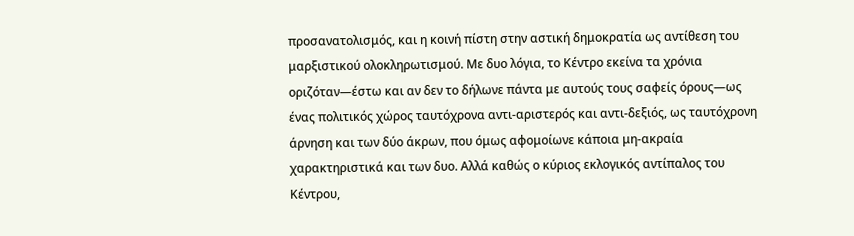προσανατολισμός, και η κοινή πίστη στην αστική δημοκρατία ως αντίθεση του μαρξιστικού ολοκληρωτισμού. Με δυο λόγια, το Κέντρο εκείνα τα χρόνια οριζόταν—έστω και αν δεν το δήλωνε πάντα με αυτούς τους σαφείς όρους—ως ένας πολιτικός χώρος ταυτόχρονα αντι-αριστερός και αντι-δεξιός, ως ταυτόχρονη άρνηση και των δύο άκρων, που όμως αφομοίωνε κάποια μη-ακραία χαρακτηριστικά και των δυο. Αλλά καθώς ο κύριος εκλογικός αντίπαλος του Κέντρου,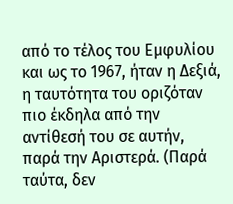από το τέλος του Εμφυλίου και ως το 1967, ήταν η Δεξιά, η ταυτότητα του οριζόταν πιο έκδηλα από την αντίθεσή του σε αυτήν, παρά την Αριστερά. (Παρά ταύτα, δεν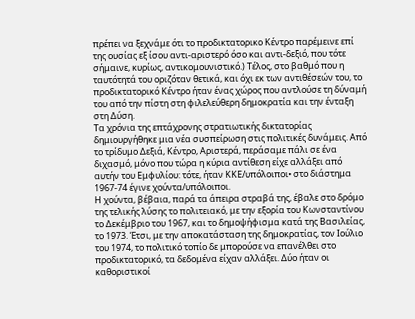πρέπει να ξεχνάμε ότι το προδικτατορικο Κέντρο παρέμεινε επί της ουσίας εξ ίσου αντι-αριστερό όσο και αντι-δεξιό, που τότε σήμαινε, κυρίως, αντικομουνιστικό.) Τέλος, στο βαθμό που η ταυτότητά του οριζόταν θετικά, και όχι εκ των αντιθέσεών του, το προδικτατορικό Κέντρο ήταν ένας χώρος που αντλούσε τη δύναμή του από την πίστη στη φιλελεύθερη δημοκρατία και την ένταξη στη Δύση.
Τα χρόνια της επτάχρονης στρατιωτικής δικτατορίας δημιουργήθηκε μια νέα συσπείρωση στις πολιτικές δυνάμεις. Από το τρίδυμο Δεξιά, Κέντρο, Αριστερά, περάσαμε πάλι σε ένα διχασμό, μόνο που τώρα η κύρια αντίθεση είχε αλλάξει από αυτήν του Εμφυλίου: τότε, ήταν ΚΚΕ/υπόλοιποι• στο διάστημα 1967-74 έγινε χούντα/υπόλοιποι.
Η χούντα, βέβαια, παρά τα άπειρα στραβά της, έβαλε στο δρόμο της τελικής λύσης το πολιτειακό, με την εξορία του Κωνσταντίνου το Δεκέμβριο του 1967, και το δημοψήφισμα κατά της Βασιλείας, το 1973. Έτσι, με την αποκατάσταση της δημοκρατίας, τον Ιούλιο του 1974, το πολιτικό τοπίο δε μπορούσε να επανέλθει στο προδικτατορικό, τα δεδομένα είχαν αλλάξει. Δύο ήταν οι καθοριστικοί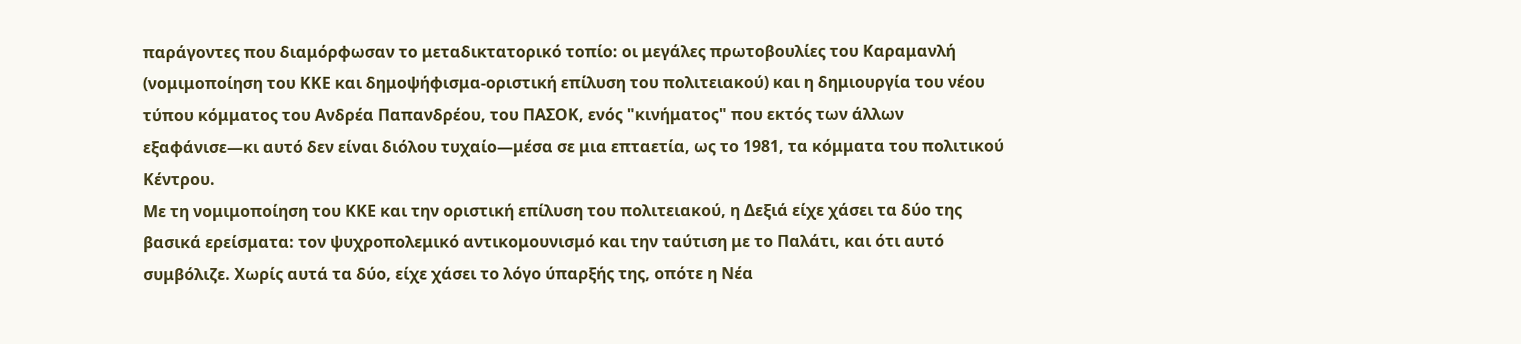παράγοντες που διαμόρφωσαν το μεταδικτατορικό τοπίο: οι μεγάλες πρωτοβουλίες του Καραμανλή (νομιμοποίηση του ΚΚΕ και δημοψήφισμα-οριστική επίλυση του πολιτειακού) και η δημιουργία του νέου τύπου κόμματος του Ανδρέα Παπανδρέου, του ΠΑΣΟΚ, ενός "κινήματος" που εκτός των άλλων εξαφάνισε—κι αυτό δεν είναι διόλου τυχαίο—μέσα σε μια επταετία, ως το 1981, τα κόμματα του πολιτικού Κέντρου.
Με τη νομιμοποίηση του ΚΚΕ και την οριστική επίλυση του πολιτειακού, η Δεξιά είχε χάσει τα δύο της βασικά ερείσματα: τον ψυχροπολεμικό αντικομουνισμό και την ταύτιση με το Παλάτι, και ότι αυτό συμβόλιζε. Χωρίς αυτά τα δύο, είχε χάσει το λόγο ύπαρξής της, οπότε η Νέα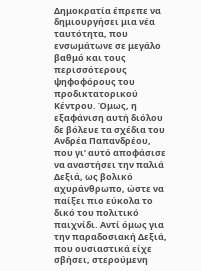Δημοκρατία έπρεπε να δημιουργήσει μια νέα ταυτότητα, που ενσωμάτωνε σε μεγάλο βαθμό και τους περισσότερους ψηφοφόρους του προδικτατορικού Κέντρου. Όμως, η εξαφάνιση αυτή διόλου δε βόλευε τα σχέδια του Ανδρέα Παπανδρέου, που γι’ αυτό αποφάσισε να αναστήσει την παλιά Δεξιά, ως βολικό αχυράνθρωπο, ώστε να παίξει πιο εύκολα το δικό του πολιτικό παιχνίδι. Αντί όμως για την παραδοσιακή Δεξιά, που ουσιαστικά είχε σβήσει, στερούμενη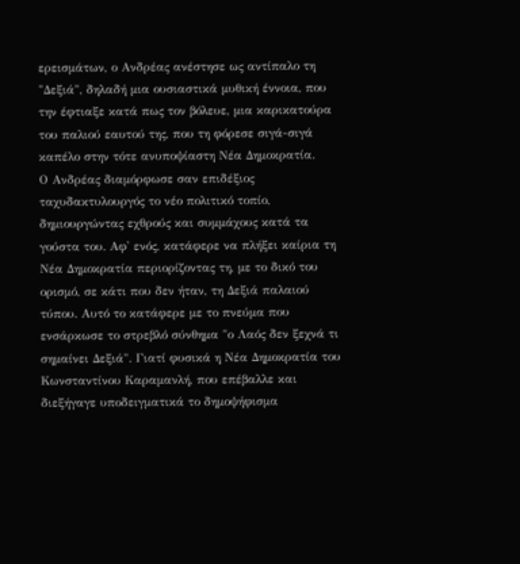ερεισμάτων, ο Ανδρέας ανέστησε ως αντίπαλο τη "Δεξιά", δηλαδή μια ουσιαστικά μυθική έννοια, που την έφτιαξε κατά πως τον βόλευε, μια καρικατούρα του παλιού εαυτού της, που τη φόρεσε σιγά-σιγά καπέλο στην τότε ανυποψίαστη Νέα Δημοκρατία.
Ο Ανδρέας διαμόρφωσε σαν επιδέξιος ταχυδακτυλουργός το νέο πολιτικό τοπίο, δημιουργώντας εχθρούς και συμμάχους κατά τα γούστα του. Αφ' ενός, κατάφερε να πλήξει καίρια τη Νέα Δημοκρατία περιορίζοντας τη, με το δικό του ορισμό, σε κάτι που δεν ήταν, τη Δεξιά παλαιού τύπου. Αυτό το κατάφερε με το πνεύμα που ενσάρκωσε το στρεβλό σύνθημα "ο Λαός δεν ξεχνά τι σημαίνει Δεξιά". Γιατί φυσικά η Νέα Δημοκρατία του Κωνσταντίνου Καραμανλή, που επέβαλλε και διεξήγαγε υποδειγματικά το δημοψήφισμα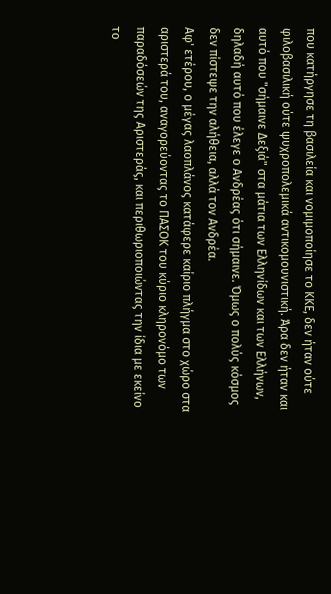που κατήργησε τη βασιλεία και νομιμοποίησε το ΚΚΕ, δεν ήταν ούτε φιλοβασιλική ούτε ψυχροπολεμικά αντικομουνιστική. Άρα δεν ήταν και αυτό που "σήμαινε Δεξιά" στα μάτια των Ελληνίδων και των Ελλήνων, δηλαδή αυτό που έλεγε ο Ανδρέας ότι σήμαινε. Όμως ο πολύς κόσμος δεν πίστεψε την αλήθεια, αλλά τον Ανδρέα.
Αφ' ετέρου, ο μέγας λαοπλάνος κατάφερε καίριο πλήγμα στο χώρο στα αριστερά του, αναγορεύοντας το ΠΑΣΟΚ του κύριο κληρονόμο των παραδόσεών της Αριστεράς, και περιθωριοποιώντας την ίδια με εκείνο το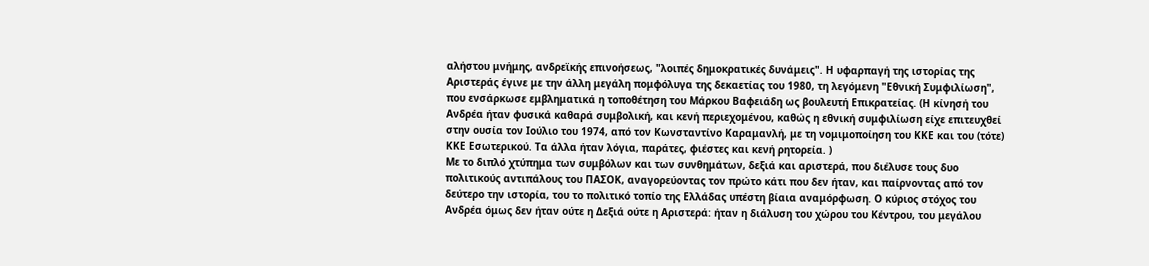αλήστου μνήμης, ανδρεϊκής επινοήσεως, "λοιπές δημοκρατικές δυνάμεις". Η υφαρπαγή της ιστορίας της Αριστεράς έγινε με την άλλη μεγάλη πομφόλυγα της δεκαετίας του 1980, τη λεγόμενη "Εθνική Συμφιλίωση", που ενσάρκωσε εμβληματικά η τοποθέτηση του Μάρκου Βαφειάδη ως βουλευτή Επικρατείας. (Η κίνησή του Ανδρέα ήταν φυσικά καθαρά συμβολική, και κενή περιεχομένου, καθώς η εθνική συμφιλίωση είχε επιτευχθεί στην ουσία τον Ιούλιο του 1974, από τον Κωνσταντίνο Καραμανλή, με τη νομιμοποίηση του ΚΚΕ και του (τότε) ΚΚΕ Εσωτερικού. Τα άλλα ήταν λόγια, παράτες, φιέστες και κενή ρητορεία. )
Με το διπλό χτύπημα των συμβόλων και των συνθημάτων, δεξιά και αριστερά, που διέλυσε τους δυο πολιτικούς αντιπάλους του ΠΑΣΟΚ, αναγορεύοντας τον πρώτο κάτι που δεν ήταν, και παίρνοντας από τον δεύτερο την ιστορία, του το πολιτικό τοπίο της Ελλάδας υπέστη βίαια αναμόρφωση. Ο κύριος στόχος του Ανδρέα όμως δεν ήταν ούτε η Δεξιά ούτε η Αριστερά: ήταν η διάλυση του χώρου του Κέντρου, του μεγάλου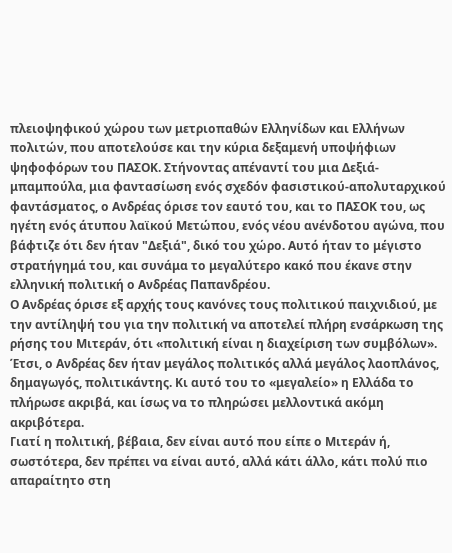πλειοψηφικού χώρου των μετριοπαθών Ελληνίδων και Ελλήνων πολιτών, που αποτελούσε και την κύρια δεξαμενή υποψήφιων ψηφοφόρων του ΠΑΣΟΚ. Στήνοντας απέναντί του μια Δεξιά-μπαμπούλα, μια φαντασίωση ενός σχεδόν φασιστικού-απολυταρχικού φαντάσματος, ο Ανδρέας όρισε τον εαυτό του, και το ΠΑΣΟΚ του, ως ηγέτη ενός άτυπου λαϊκού Μετώπου, ενός νέου ανένδοτου αγώνα, που βάφτιζε ότι δεν ήταν "Δεξιά", δικό του χώρο. Αυτό ήταν το μέγιστο στρατήγημά του, και συνάμα το μεγαλύτερο κακό που έκανε στην ελληνική πολιτική ο Ανδρέας Παπανδρέου.
Ο Ανδρέας όρισε εξ αρχής τους κανόνες τους πολιτικού παιχνιδιού, με την αντίληψή του για την πολιτική να αποτελεί πλήρη ενσάρκωση της ρήσης του Μιτεράν, ότι «πολιτική είναι η διαχείριση των συμβόλων». Έτσι, ο Ανδρέας δεν ήταν μεγάλος πολιτικός αλλά μεγάλος λαοπλάνος, δημαγωγός, πολιτικάντης. Κι αυτό του το «μεγαλείο» η Ελλάδα το πλήρωσε ακριβά, και ίσως να το πληρώσει μελλοντικά ακόμη ακριβότερα.
Γιατί η πολιτική, βέβαια, δεν είναι αυτό που είπε ο Μιτεράν ή, σωστότερα, δεν πρέπει να είναι αυτό, αλλά κάτι άλλο, κάτι πολύ πιο απαραίτητο στη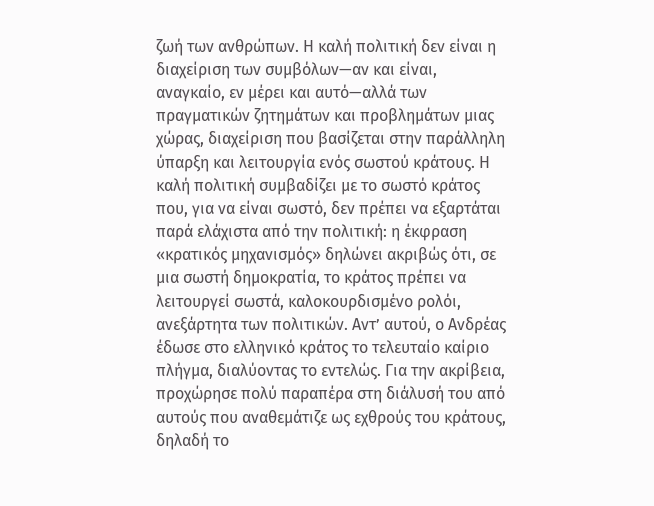ζωή των ανθρώπων. Η καλή πολιτική δεν είναι η διαχείριση των συμβόλων—αν και είναι, αναγκαίο, εν μέρει και αυτό—αλλά των πραγματικών ζητημάτων και προβλημάτων μιας χώρας, διαχείριση που βασίζεται στην παράλληλη ύπαρξη και λειτουργία ενός σωστού κράτους. Η καλή πολιτική συμβαδίζει με το σωστό κράτος που, για να είναι σωστό, δεν πρέπει να εξαρτάται παρά ελάχιστα από την πολιτική: η έκφραση «κρατικός μηχανισμός» δηλώνει ακριβώς ότι, σε μια σωστή δημοκρατία, το κράτος πρέπει να λειτουργεί σωστά, καλοκουρδισμένο ρολόι, ανεξάρτητα των πολιτικών. Αντ’ αυτού, ο Ανδρέας έδωσε στο ελληνικό κράτος το τελευταίο καίριο πλήγμα, διαλύοντας το εντελώς. Για την ακρίβεια, προχώρησε πολύ παραπέρα στη διάλυσή του από αυτούς που αναθεμάτιζε ως εχθρούς του κράτους, δηλαδή το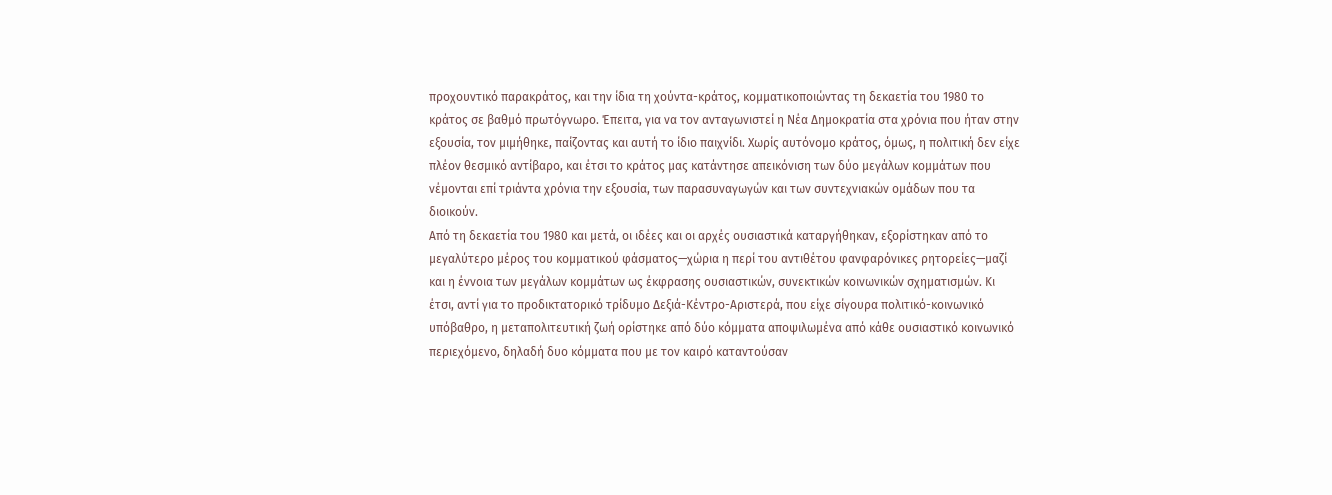προχουντικό παρακράτος, και την ίδια τη χούντα-κράτος, κομματικοποιώντας τη δεκαετία του 1980 το κράτος σε βαθμό πρωτόγνωρο. Έπειτα, για να τον ανταγωνιστεί η Νέα Δημοκρατία στα χρόνια που ήταν στην εξουσία, τον μιμήθηκε, παίζοντας και αυτή το ίδιο παιχνίδι. Χωρίς αυτόνομο κράτος, όμως, η πολιτική δεν είχε πλέον θεσμικό αντίβαρο, και έτσι το κράτος μας κατάντησε απεικόνιση των δύο μεγάλων κομμάτων που νέμονται επί τριάντα χρόνια την εξουσία, των παρασυναγωγών και των συντεχνιακών ομάδων που τα διοικούν.
Από τη δεκαετία του 1980 και μετά, οι ιδέες και οι αρχές ουσιαστικά καταργήθηκαν, εξορίστηκαν από το μεγαλύτερο μέρος του κομματικού φάσματος—χώρια η περί του αντιθέτου φανφαρόνικες ρητορείες—μαζί και η έννοια των μεγάλων κομμάτων ως έκφρασης ουσιαστικών, συνεκτικών κοινωνικών σχηματισμών. Κι έτσι, αντί για το προδικτατορικό τρίδυμο Δεξιά-Κέντρο-Αριστερά, που είχε σίγουρα πολιτικό-κοινωνικό υπόβαθρο, η μεταπολιτευτική ζωή ορίστηκε από δύο κόμματα αποψιλωμένα από κάθε ουσιαστικό κοινωνικό περιεχόμενο, δηλαδή δυο κόμματα που με τον καιρό καταντούσαν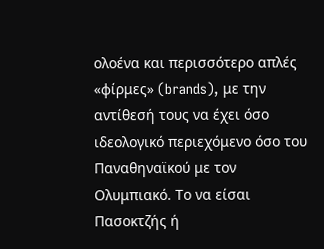ολοένα και περισσότερο απλές «φίρμες» (brands), με την αντίθεσή τους να έχει όσο ιδεολογικό περιεχόμενο όσο του Παναθηναϊκού με τον Ολυμπιακό. Το να είσαι Πασοκτζής ή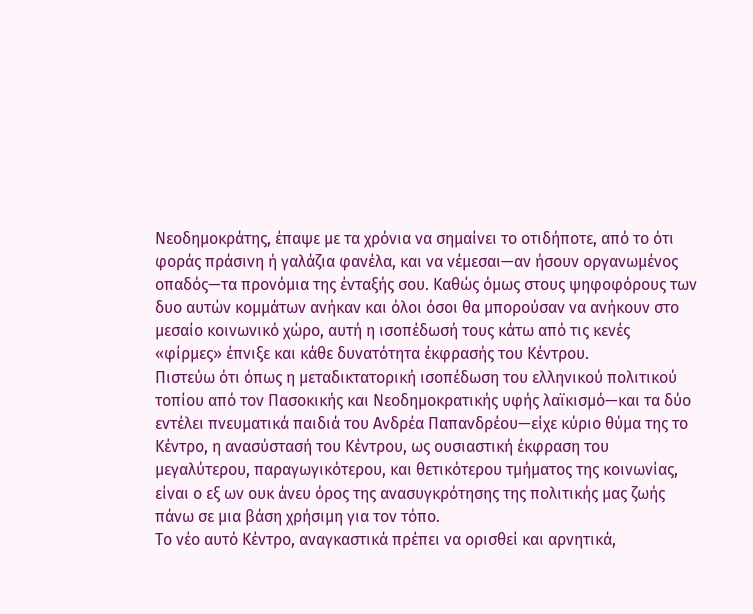Νεοδημοκράτης, έπαψε με τα χρόνια να σημαίνει το οτιδήποτε, από το ότι φοράς πράσινη ή γαλάζια φανέλα, και να νέμεσαι—αν ήσουν οργανωμένος οπαδός—τα προνόμια της ένταξής σου. Καθώς όμως στους ψηφοφόρους των δυο αυτών κομμάτων ανήκαν και όλοι όσοι θα μπορούσαν να ανήκουν στο μεσαίο κοινωνικό χώρο, αυτή η ισοπέδωσή τους κάτω από τις κενές «φίρμες» έπνιξε και κάθε δυνατότητα έκφρασής του Κέντρου.
Πιστεύω ότι όπως η μεταδικτατορική ισοπέδωση του ελληνικού πολιτικού τοπίου από τον Πασοκικής και Νεοδημοκρατικής υφής λαϊκισμό—και τα δύο εντέλει πνευματικά παιδιά του Ανδρέα Παπανδρέου—είχε κύριο θύμα της το Κέντρο, η ανασύστασή του Κέντρου, ως ουσιαστική έκφραση του μεγαλύτερου, παραγωγικότερου, και θετικότερου τμήματος της κοινωνίας, είναι ο εξ ων ουκ άνευ όρος της ανασυγκρότησης της πολιτικής μας ζωής πάνω σε μια βάση χρήσιμη για τον τόπο.
Το νέο αυτό Κέντρο, αναγκαστικά πρέπει να ορισθεί και αρνητικά,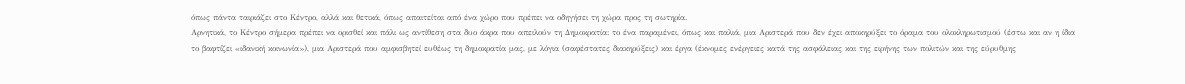όπως πάντα ταιριάζει στο Κέντρο, αλλά και θετικά, όπως απαιτείται από ένα χώρο που πρέπει να οδηγήσει τη χώρα προς τη σωτηρία.
Αρνητικά, το Κέντρο σήμερα πρέπει να ορισθεί και πάλι ως αντίθεση στα δυο άκρα που απειλούν τη Δημοκρατία: το ένα παραμένει, όπως και παλιά, μια Αριστερά που δεν έχει αποκηρύξει το όραμα του ολοκληρωτισμού (έστω και αν η ίδια το βαφτίζει «ιδανική κοινωνία»), μια Αριστερά που αμφισβητεί ευθέως τη δημοκρατία μας, με λόγια (σαφέστατες διακηρύξεις) και έργα (έκνομες ενέργειες κατά της ασφάλειας και της ειρήνης των πολιτών και της εύρυθμης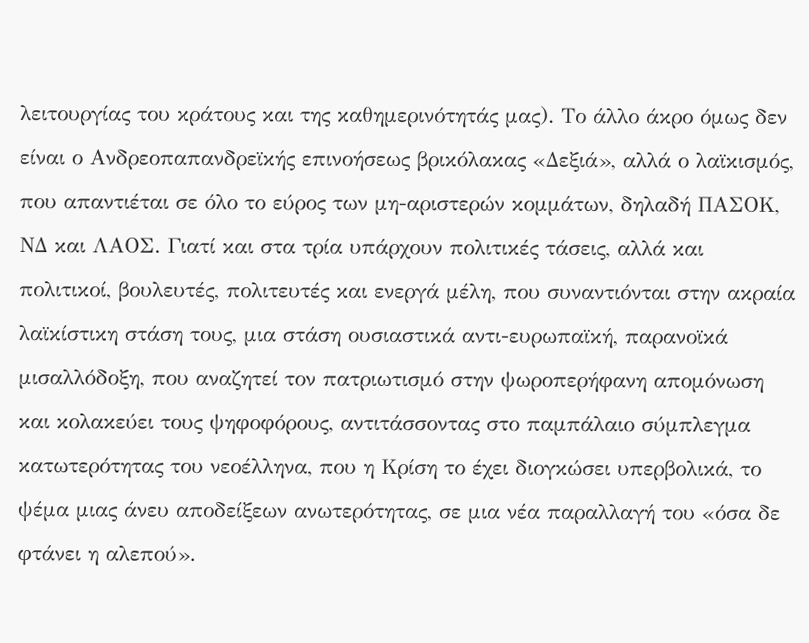λειτουργίας του κράτους και της καθημερινότητάς μας). Το άλλο άκρο όμως δεν είναι ο Ανδρεοπαπανδρεϊκής επινοήσεως βρικόλακας «Δεξιά», αλλά ο λαϊκισμός, που απαντιέται σε όλο το εύρος των μη-αριστερών κομμάτων, δηλαδή ΠΑΣΟΚ, ΝΔ και ΛΑΟΣ. Γιατί και στα τρία υπάρχουν πολιτικές τάσεις, αλλά και πολιτικοί, βουλευτές, πολιτευτές και ενεργά μέλη, που συναντιόνται στην ακραία λαϊκίστικη στάση τους, μια στάση ουσιαστικά αντι-ευρωπαϊκή, παρανοϊκά μισαλλόδοξη, που αναζητεί τον πατριωτισμό στην ψωροπερήφανη απομόνωση και κολακεύει τους ψηφοφόρους, αντιτάσσοντας στο παμπάλαιο σύμπλεγμα κατωτερότητας του νεοέλληνα, που η Κρίση το έχει διογκώσει υπερβολικά, το ψέμα μιας άνευ αποδείξεων ανωτερότητας, σε μια νέα παραλλαγή του «όσα δε φτάνει η αλεπού».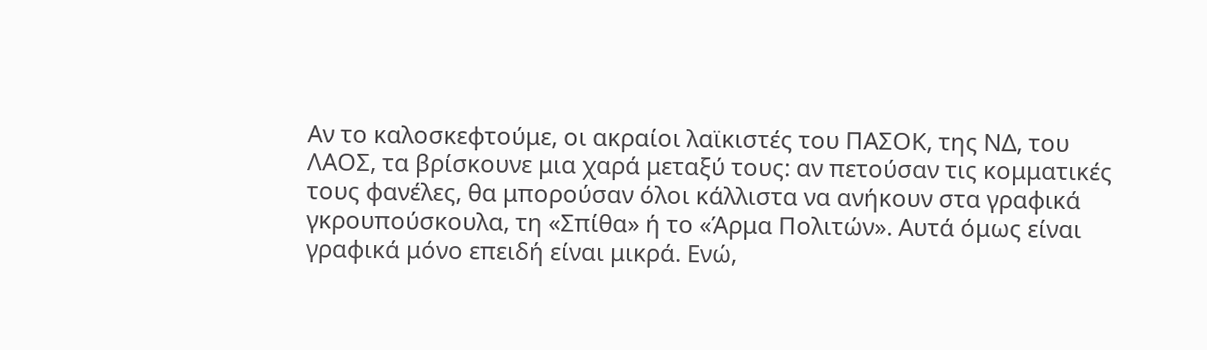Αν το καλοσκεφτούμε, οι ακραίοι λαϊκιστές του ΠΑΣΟΚ, της ΝΔ, του ΛΑΟΣ, τα βρίσκουνε μια χαρά μεταξύ τους: αν πετούσαν τις κομματικές τους φανέλες, θα μπορούσαν όλοι κάλλιστα να ανήκουν στα γραφικά γκρουπούσκουλα, τη «Σπίθα» ή το «Άρμα Πολιτών». Αυτά όμως είναι γραφικά μόνο επειδή είναι μικρά. Ενώ,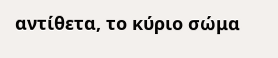αντίθετα, το κύριο σώμα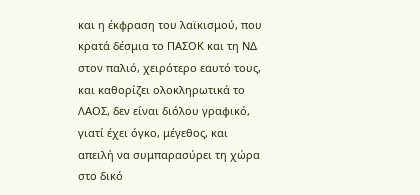και η έκφραση του λαϊκισμού, που κρατά δέσμια το ΠΑΣΟΚ και τη ΝΔ στον παλιό, χειρότερο εαυτό τους, και καθορίζει ολοκληρωτικά το ΛΑΟΣ, δεν είναι διόλου γραφικό, γιατί έχει όγκο, μέγεθος, και απειλή να συμπαρασύρει τη χώρα στο δικό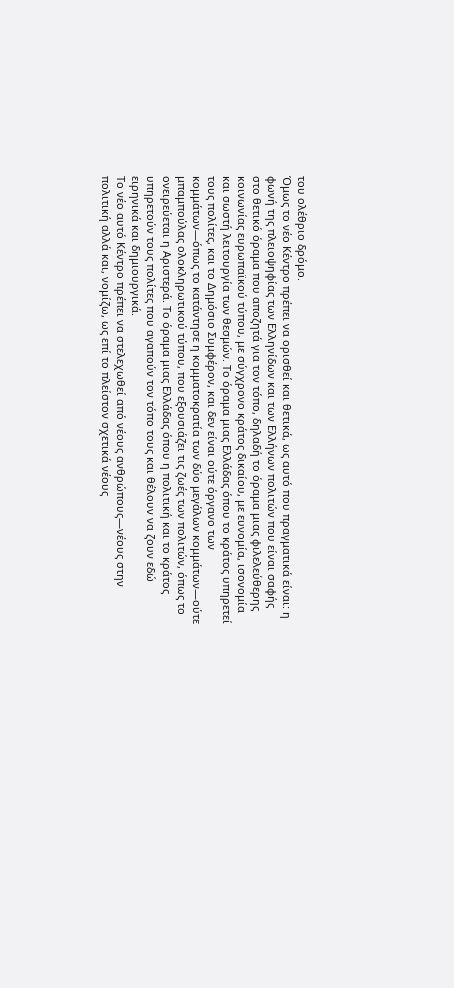του ολέθριο δρόμο.
Όμως το νέο Κέντρο πρέπει να ορισθεί και θετικά, ως αυτό που πραγματικά είναι: η φωνή της πλειοψηφίας των Ελληνίδων και των Ελλήνων πολιτών που είναι σαφής στο θετικό όραμα που αποζητά για τον τόπο, δηλαδή το όραμα μιας φιλελεύθερης κοινωνίας ευρωπαϊκού τύπου, με σύγχρονο κράτος δικαίου, με ευνομία, ισονομία και σωστή λειτουργία των θεσμών. Το όραμα μιας Ελλάδας όπου το κράτος υπηρετεί τους πολίτες, και το Δημόσιο Συμφέρον, και δεν είναι ούτε όργανο των κομμάτων—όπως το κατάντησε η κομματοκρατία των δύο μεγάλων κομμάτων—ούτε μπαμπούλας ολοκληρωτικού τύπου, που εξουσιάζει τις ζωές των πολιτών, όπως το ονειρεύεται η Αριστερά. Το όραμα μιας Ελλάδας όπου η πολιτική και το κράτος υπηρετούν τους πολίτες που αγαπούν τον τόπο τους και θέλουν να ζουν εδώ ειρηνικά και δημιουργικά.
Το νέο αυτό Κέντρο πρέπει να στελεχωθεί από νέους ανθρώπους—νέους στην πολιτική αλλά και, νομίζω, ως επί το πλείστον σχετικά νέους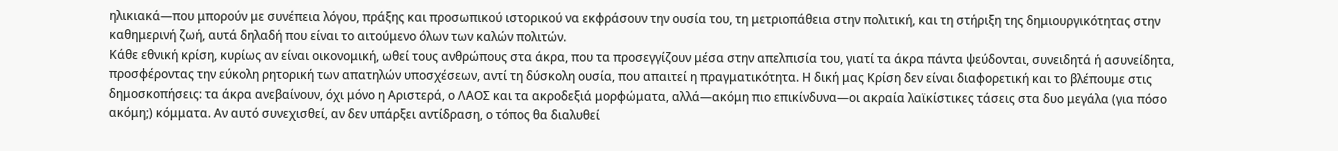ηλικιακά—που μπορούν με συνέπεια λόγου, πράξης και προσωπικού ιστορικού να εκφράσουν την ουσία του, τη μετριοπάθεια στην πολιτική, και τη στήριξη της δημιουργικότητας στην καθημερινή ζωή, αυτά δηλαδή που είναι το αιτούμενο όλων των καλών πολιτών.
Κάθε εθνική κρίση, κυρίως αν είναι οικονομική, ωθεί τους ανθρώπους στα άκρα, που τα προσεγγίζουν μέσα στην απελπισία του, γιατί τα άκρα πάντα ψεύδονται, συνειδητά ή ασυνείδητα, προσφέροντας την εύκολη ρητορική των απατηλών υποσχέσεων, αντί τη δύσκολη ουσία, που απαιτεί η πραγματικότητα. Η δική μας Κρίση δεν είναι διαφορετική και το βλέπουμε στις δημοσκοπήσεις: τα άκρα ανεβαίνουν, όχι μόνο η Αριστερά, ο ΛΑΟΣ και τα ακροδεξιά μορφώματα, αλλά—ακόμη πιο επικίνδυνα—οι ακραία λαϊκίστικες τάσεις στα δυο μεγάλα (για πόσο ακόμη;) κόμματα. Αν αυτό συνεχισθεί, αν δεν υπάρξει αντίδραση, ο τόπος θα διαλυθεί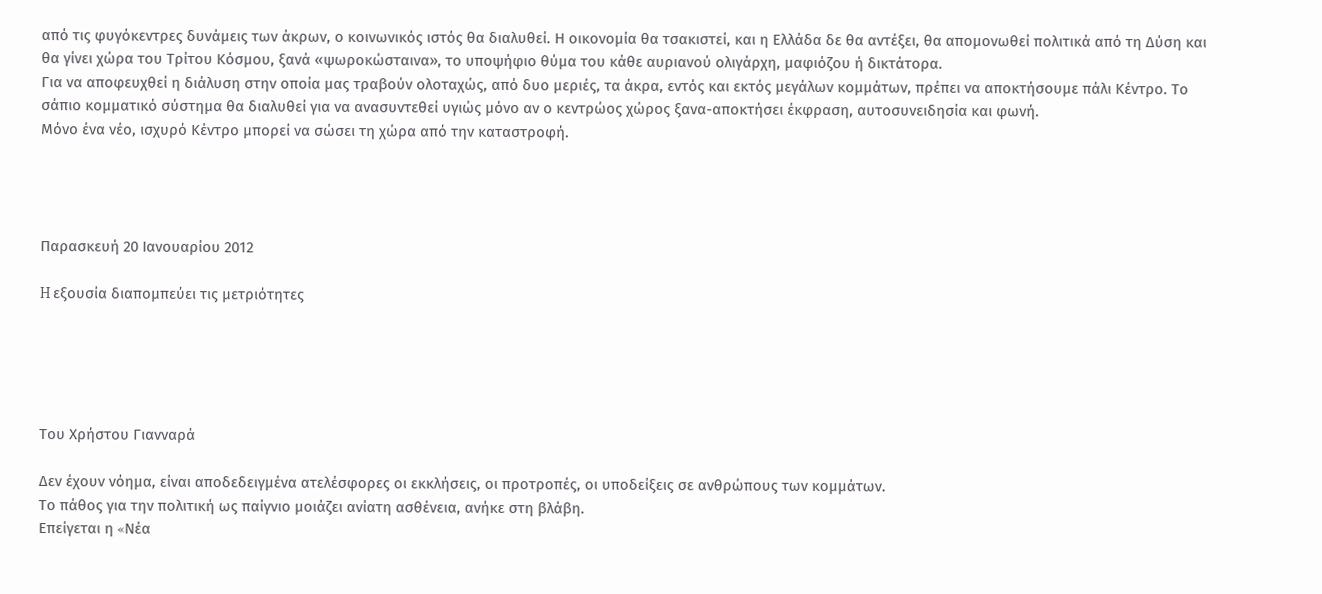από τις φυγόκεντρες δυνάμεις των άκρων, ο κοινωνικός ιστός θα διαλυθεί. Η οικονομία θα τσακιστεί, και η Ελλάδα δε θα αντέξει, θα απομονωθεί πολιτικά από τη Δύση και θα γίνει χώρα του Τρίτου Κόσμου, ξανά «ψωροκώσταινα», το υποψήφιο θύμα του κάθε αυριανού ολιγάρχη, μαφιόζου ή δικτάτορα.
Για να αποφευχθεί η διάλυση στην οποία μας τραβούν ολοταχώς, από δυο μεριές, τα άκρα, εντός και εκτός μεγάλων κομμάτων, πρέπει να αποκτήσουμε πάλι Κέντρο. Το σάπιο κομματικό σύστημα θα διαλυθεί για να ανασυντεθεί υγιώς μόνο αν ο κεντρώος χώρος ξανα-αποκτήσει έκφραση, αυτοσυνειδησία και φωνή.
Μόνο ένα νέο, ισχυρό Κέντρο μπορεί να σώσει τη χώρα από την καταστροφή.




Παρασκευή 20 Ιανουαρίου 2012

H εξουσία διαπομπεύει τις μετριότητες





Tου Χρήστου Γιανναρά

Δεν έχουν νόημα, είναι αποδεδειγμένα ατελέσφορες οι εκκλήσεις, οι προτροπές, οι υποδείξεις σε ανθρώπους των κομμάτων.
Tο πάθος για την πολιτική ως παίγνιο μοιάζει ανίατη ασθένεια, ανήκε στη βλάβη.
Eπείγεται η «Nέα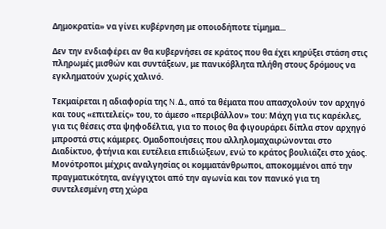Δημοκρατία» να γίνει κυβέρνηση με οποιοδήποτε τίμημα...

Δεν την ενδιαφέρει αν θα κυβερνήσει σε κράτος που θα έχει κηρύξει στάση στις πληρωμές μισθών και συντάξεων, με πανικόβλητα πλήθη στους δρόμους να εγκληματούν χωρίς χαλινό.

Tεκμαίρεται η αδιαφορία της N.Δ., από τα θέματα που απασχολούν τον αρχηγό και τους «επιτελείς» του, το άμεσο «περιβάλλον» του: Mάχη για τις καρέκλες, για τις θέσεις στα ψηφοδέλτια, για το ποιος θα φιγουράρει δίπλα στον αρχηγό μπροστά στις κάμερες. Oμαδοποιήσεις που αλληλομαχαιρώνονται στο Διαδίκτυο, φτήνια και ευτέλεια επιδιώξεων, ενώ το κράτος βουλιάζει στο χάος.
Mονότροποι μέχρις αναλγησίας οι κομματάνθρωποι, αποκομμένοι από την πραγματικότητα, ανέγγιχτοι από την αγωνία και τον πανικό για τη συντελεσμένη στη χώρα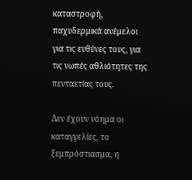καταστροφή, παχυδερμικά ανέμελοι για τις ευθύνες τους, για τις νωπές αθλιότητες της πενταετίας τους.

Δεν έχουν νόημα οι καταγγελίες, το ξεμπρόστιασμα, η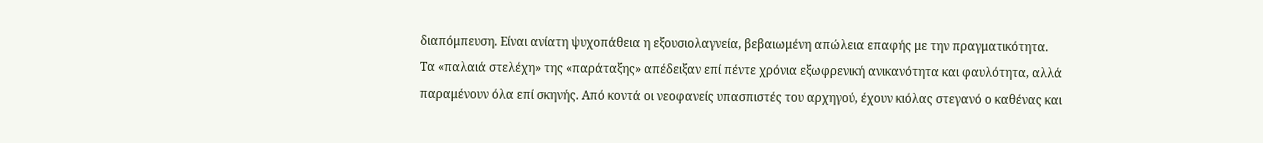διαπόμπευση. Eίναι ανίατη ψυχοπάθεια η εξουσιολαγνεία, βεβαιωμένη απώλεια επαφής με την πραγματικότητα.
Tα «παλαιά στελέχη» της «παράταξης» απέδειξαν επί πέντε χρόνια εξωφρενική ανικανότητα και φαυλότητα, αλλά παραμένουν όλα επί σκηνής. Aπό κοντά οι νεοφανείς υπασπιστές του αρχηγού, έχουν κιόλας στεγανό ο καθένας και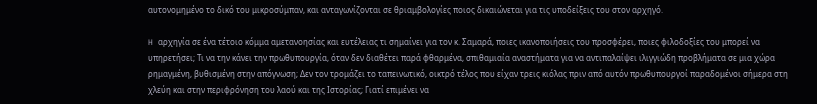αυτονομημένο το δικό του μικροσύμπαν, και ανταγωνίζονται σε θριαμβολογίες ποιος δικαιώνεται για τις υποδείξεις του στον αρχηγό.

H αρχηγία σε ένα τέτοιο κόμμα αμετανοησίας και ευτέλειας τι σημαίνει για τον κ. Σαμαρά, ποιες ικανοποιήσεις του προσφέρει, ποιες φιλοδοξίες του μπορεί να υπηρετήσει; Tι να την κάνει την πρωθυπουργία, όταν δεν διαθέτει παρά φθαρμένα, σπιθαμιαία αναστήματα για να αντιπαλαίψει ιλιγγιώδη προβλήματα σε μια χώρα ρημαγμένη, βυθισμένη στην απόγνωση; Δεν τον τρομάζει το ταπεινωτικό, οικτρό τέλος που είχαν τρεις κιόλας πριν από αυτόν πρωθυπουργοί παραδομένοι σήμερα στη χλεύη και στην περιφρόνηση του λαού και της Iστορίας; Γιατί επιμένει να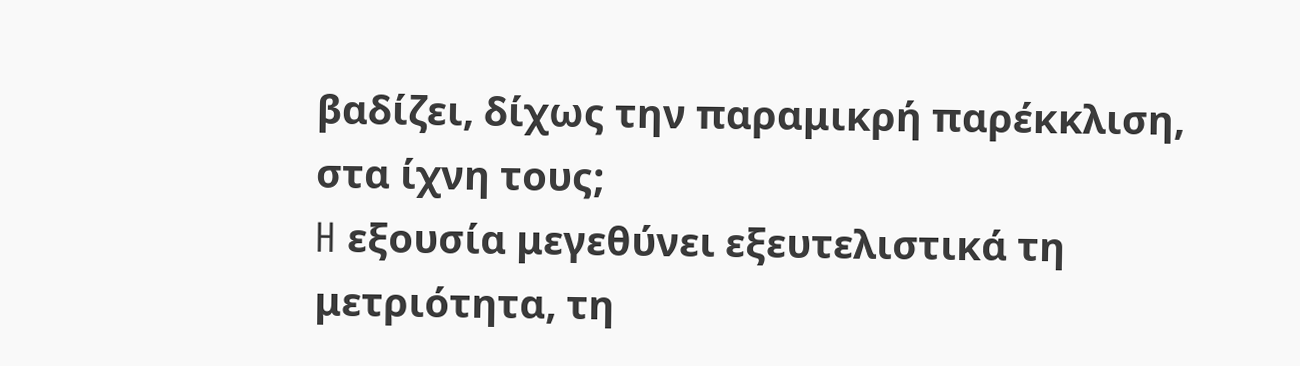βαδίζει, δίχως την παραμικρή παρέκκλιση, στα ίχνη τους;
H εξουσία μεγεθύνει εξευτελιστικά τη μετριότητα, τη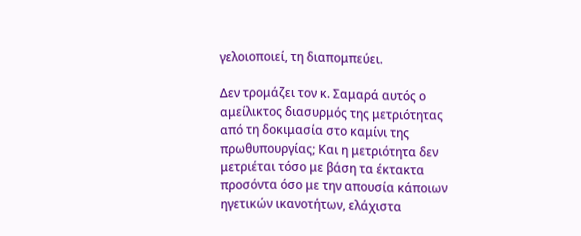γελοιοποιεί, τη διαπομπεύει.

Δεν τρομάζει τον κ. Σαμαρά αυτός ο αμείλικτος διασυρμός της μετριότητας από τη δοκιμασία στο καμίνι της πρωθυπουργίας; Kαι η μετριότητα δεν μετριέται τόσο με βάση τα έκτακτα προσόντα όσο με την απουσία κάποιων ηγετικών ικανοτήτων, ελάχιστα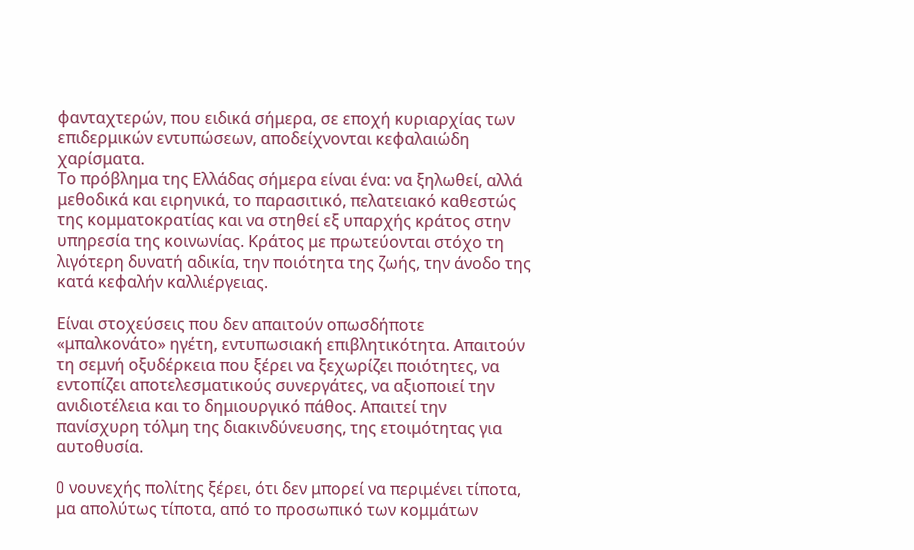φανταχτερών, που ειδικά σήμερα, σε εποχή κυριαρχίας των επιδερμικών εντυπώσεων, αποδείχνονται κεφαλαιώδη χαρίσματα.
Tο πρόβλημα της Eλλάδας σήμερα είναι ένα: να ξηλωθεί, αλλά μεθοδικά και ειρηνικά, το παρασιτικό, πελατειακό καθεστώς της κομματοκρατίας και να στηθεί εξ υπαρχής κράτος στην υπηρεσία της κοινωνίας. Kράτος με πρωτεύονται στόχο τη λιγότερη δυνατή αδικία, την ποιότητα της ζωής, την άνοδο της κατά κεφαλήν καλλιέργειας.

Eίναι στοχεύσεις που δεν απαιτούν οπωσδήποτε «μπαλκονάτο» ηγέτη, εντυπωσιακή επιβλητικότητα. Aπαιτούν τη σεμνή οξυδέρκεια που ξέρει να ξεχωρίζει ποιότητες, να εντοπίζει αποτελεσματικούς συνεργάτες, να αξιοποιεί την ανιδιοτέλεια και το δημιουργικό πάθος. Aπαιτεί την πανίσχυρη τόλμη της διακινδύνευσης, της ετοιμότητας για αυτοθυσία.

O νουνεχής πολίτης ξέρει, ότι δεν μπορεί να περιμένει τίποτα, μα απολύτως τίποτα, από το προσωπικό των κομμάτων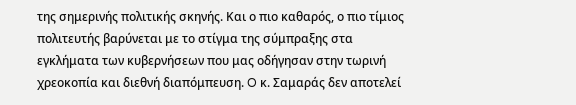της σημερινής πολιτικής σκηνής. Kαι ο πιο καθαρός, ο πιο τίμιος πολιτευτής βαρύνεται με το στίγμα της σύμπραξης στα εγκλήματα των κυβερνήσεων που μας οδήγησαν στην τωρινή χρεοκοπία και διεθνή διαπόμπευση. O κ. Σαμαράς δεν αποτελεί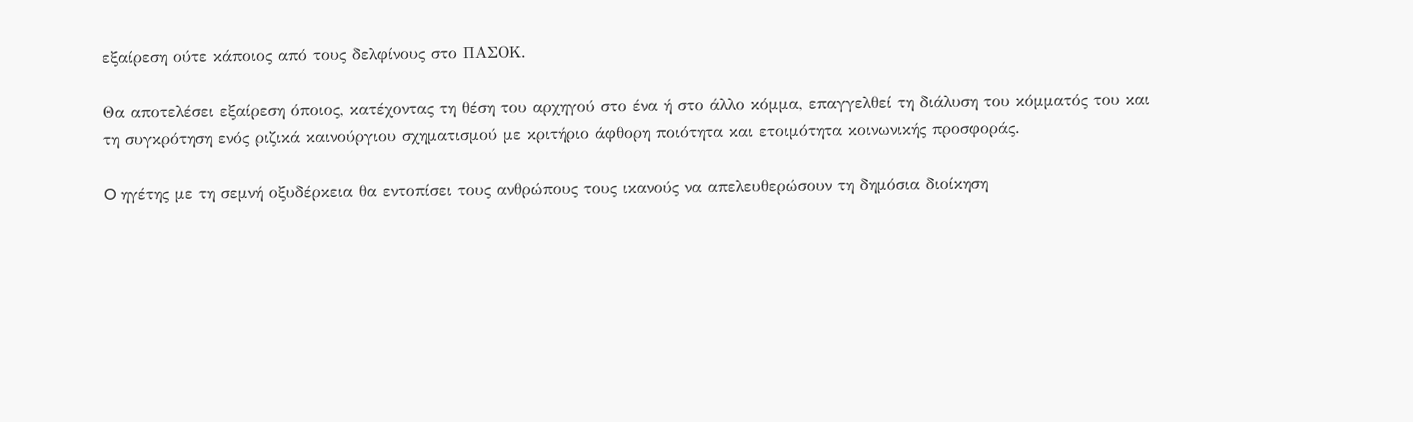εξαίρεση ούτε κάποιος από τους δελφίνους στο ΠAΣOK.

Θα αποτελέσει εξαίρεση όποιος, κατέχοντας τη θέση του αρχηγού στο ένα ή στο άλλο κόμμα, επαγγελθεί τη διάλυση του κόμματός του και τη συγκρότηση ενός ριζικά καινούργιου σχηματισμού με κριτήριο άφθορη ποιότητα και ετοιμότητα κοινωνικής προσφοράς.

O ηγέτης με τη σεμνή οξυδέρκεια θα εντοπίσει τους ανθρώπους τους ικανούς να απελευθερώσουν τη δημόσια διοίκηση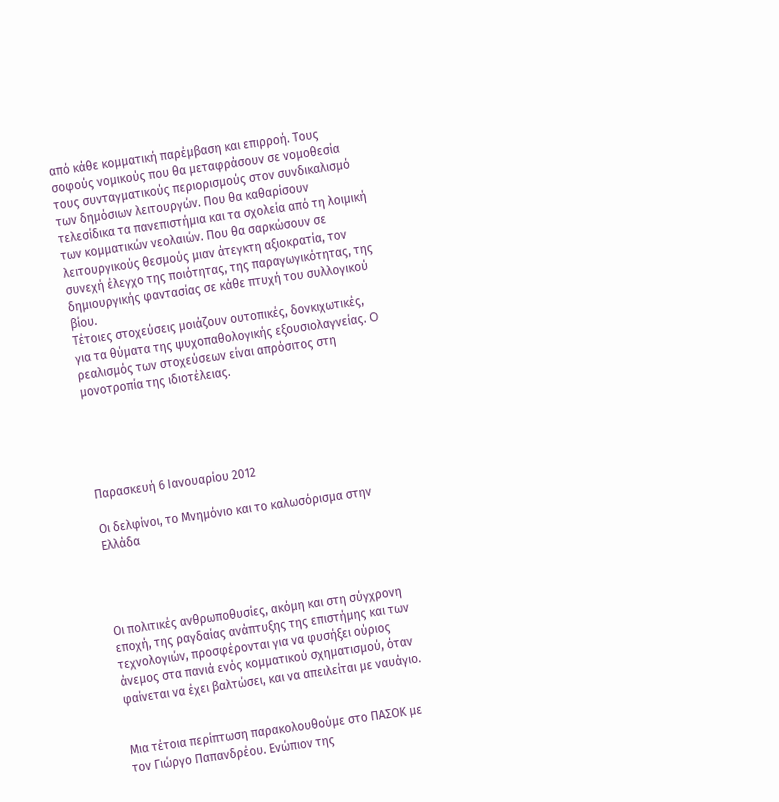από κάθε κομματική παρέμβαση και επιρροή. Tους σοφούς νομικούς που θα μεταφράσουν σε νομοθεσία τους συνταγματικούς περιορισμούς στον συνδικαλισμό των δημόσιων λειτουργών. Που θα καθαρίσουν τελεσίδικα τα πανεπιστήμια και τα σχολεία από τη λοιμική των κομματικών νεολαιών. Που θα σαρκώσουν σε λειτουργικούς θεσμούς μιαν άτεγκτη αξιοκρατία, τον συνεχή έλεγχο της ποιότητας, της παραγωγικότητας, της δημιουργικής φαντασίας σε κάθε πτυχή του συλλογικού βίου.
Tέτοιες στοχεύσεις μοιάζουν ουτοπικές, δονκιχωτικές, για τα θύματα της ψυχοπαθολογικής εξουσιολαγνείας. O ρεαλισμός των στοχεύσεων είναι απρόσιτος στη μονοτροπία της ιδιοτέλειας.





Παρασκευή 6 Ιανουαρίου 2012

Οι δελφίνοι, το Μνημόνιο και το καλωσόρισμα στην Ελλάδα




Οι πολιτικές ανθρωποθυσίες, ακόμη και στη σύγχρονη εποχή, της ραγδαίας ανάπτυξης της επιστήμης και των τεχνολογιών, προσφέρονται για να φυσήξει ούριος άνεμος στα πανιά ενός κομματικού σχηματισμού, όταν φαίνεται να έχει βαλτώσει, και να απειλείται με ναυάγιο.


Μια τέτοια περίπτωση παρακολουθούμε στο ΠΑΣΟΚ με τον Γιώργο Παπανδρέου. Ενώπιον της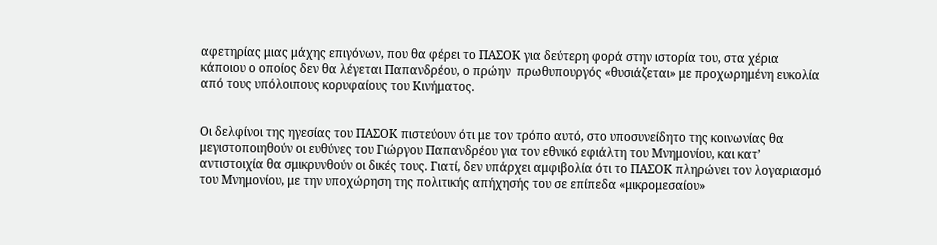αφετηρίας μιας μάχης επιγόνων, που θα φέρει το ΠΑΣΟΚ για δεύτερη φορά στην ιστορία του, στα χέρια κάποιου ο οποίος δεν θα λέγεται Παπανδρέου, ο πρώην  πρωθυπουργός «θυσιάζεται» με προχωρημένη ευκολία από τους υπόλοιπους κορυφαίους του Κινήματος.


Οι δελφίνοι της ηγεσίας του ΠΑΣΟΚ πιστεύουν ότι με τον τρόπο αυτό, στο υποσυνείδητο της κοινωνίας θα μεγιστοποιηθούν οι ευθύνες του Γιώργου Παπανδρέου για τον εθνικό εφιάλτη του Μνημονίου, και κατ’ αντιστοιχία θα σμικρυνθούν οι δικές τους. Γιατί, δεν υπάρχει αμφιβολία ότι το ΠΑΣΟΚ πληρώνει τον λογαριασμό του Μνημονίου, με την υποχώρηση της πολιτικής απήχησής του σε επίπεδα «μικρομεσαίου»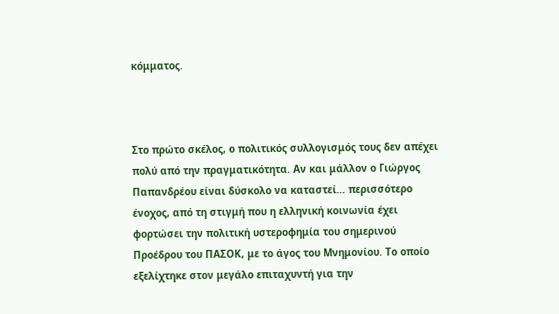κόμματος.



Στο πρώτο σκέλος, ο πολιτικός συλλογισμός τους δεν απέχει πολύ από την πραγματικότητα. Αν και μάλλον ο Γιώργος Παπανδρέου είναι δύσκολο να καταστεί… περισσότερο ένοχος, από τη στιγμή που η ελληνική κοινωνία έχει φορτώσει την πολιτική υστεροφημία του σημερινού Προέδρου του ΠΑΣΟΚ, με το άγος του Μνημονίου. Το οποίο εξελίχτηκε στον μεγάλο επιταχυντή για την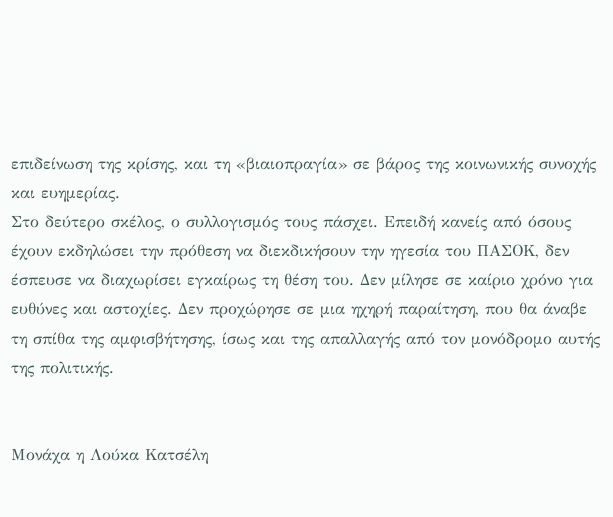επιδείνωση της κρίσης, και τη «βιαιοπραγία» σε βάρος της κοινωνικής συνοχής και ευημερίας.
Στο δεύτερο σκέλος, ο συλλογισμός τους πάσχει. Επειδή κανείς από όσους έχουν εκδηλώσει την πρόθεση να διεκδικήσουν την ηγεσία του ΠΑΣΟΚ, δεν έσπευσε να διαχωρίσει εγκαίρως τη θέση του. Δεν μίλησε σε καίριο χρόνο για ευθύνες και αστοχίες. Δεν προχώρησε σε μια ηχηρή παραίτηση, που θα άναβε τη σπίθα της αμφισβήτησης, ίσως και της απαλλαγής από τον μονόδρομο αυτής της πολιτικής.


Μονάχα η Λούκα Κατσέλη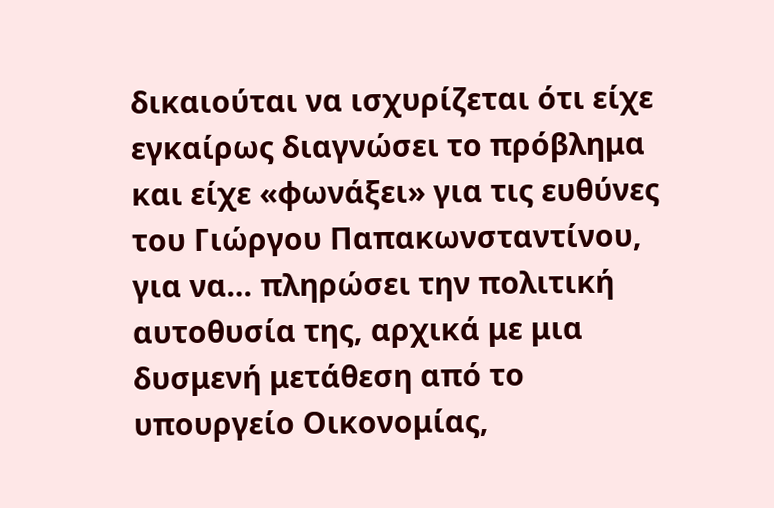δικαιούται να ισχυρίζεται ότι είχε εγκαίρως διαγνώσει το πρόβλημα και είχε «φωνάξει» για τις ευθύνες του Γιώργου Παπακωνσταντίνου, για να… πληρώσει την πολιτική αυτοθυσία της, αρχικά με μια δυσμενή μετάθεση από το υπουργείο Οικονομίας,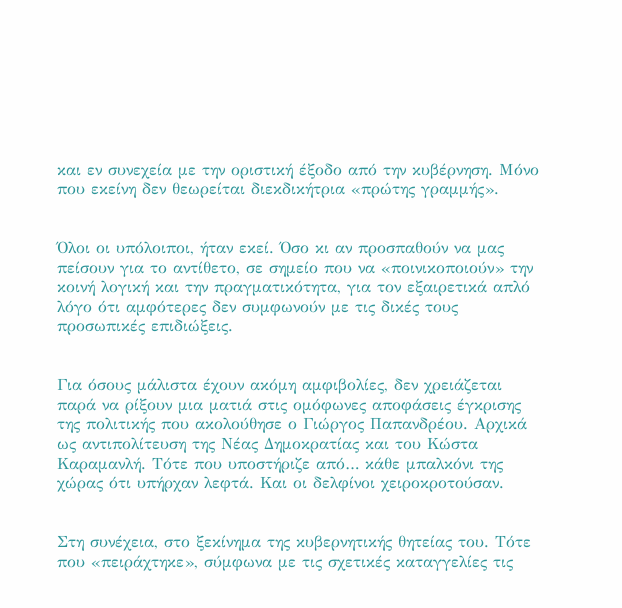και εν συνεχεία με την οριστική έξοδο από την κυβέρνηση. Μόνο που εκείνη δεν θεωρείται διεκδικήτρια «πρώτης γραμμής».


Όλοι οι υπόλοιποι, ήταν εκεί. Όσο κι αν προσπαθούν να μας πείσουν για το αντίθετο, σε σημείο που να «ποινικοποιούν» την κοινή λογική και την πραγματικότητα, για τον εξαιρετικά απλό λόγο ότι αμφότερες δεν συμφωνούν με τις δικές τους προσωπικές επιδιώξεις.


Για όσους μάλιστα έχουν ακόμη αμφιβολίες, δεν χρειάζεται παρά να ρίξουν μια ματιά στις ομόφωνες αποφάσεις έγκρισης της πολιτικής που ακολούθησε ο Γιώργος Παπανδρέου. Αρχικά ως αντιπολίτευση της Νέας Δημοκρατίας και του Κώστα Καραμανλή. Τότε που υποστήριζε από… κάθε μπαλκόνι της χώρας ότι υπήρχαν λεφτά. Και οι δελφίνοι χειροκροτούσαν.


Στη συνέχεια, στο ξεκίνημα της κυβερνητικής θητείας του. Τότε που «πειράχτηκε», σύμφωνα με τις σχετικές καταγγελίες τις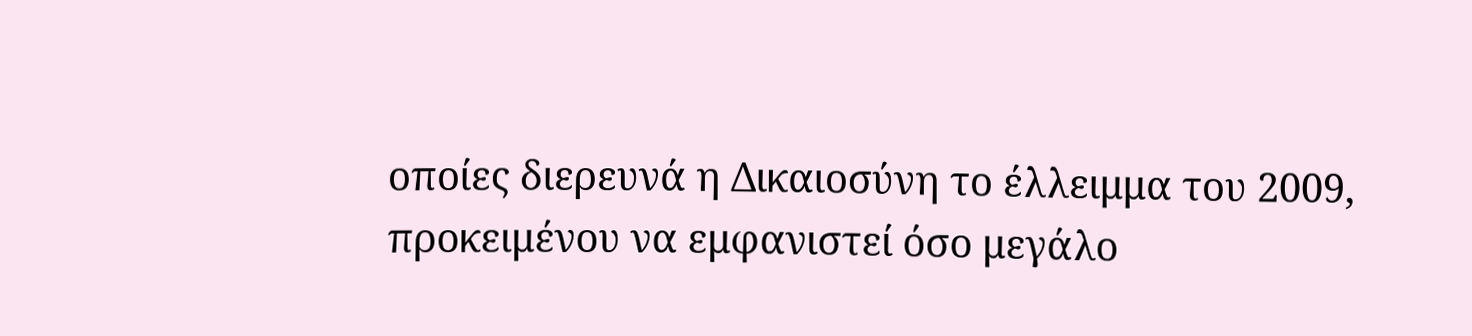οποίες διερευνά η Δικαιοσύνη το έλλειμμα του 2009, προκειμένου να εμφανιστεί όσο μεγάλο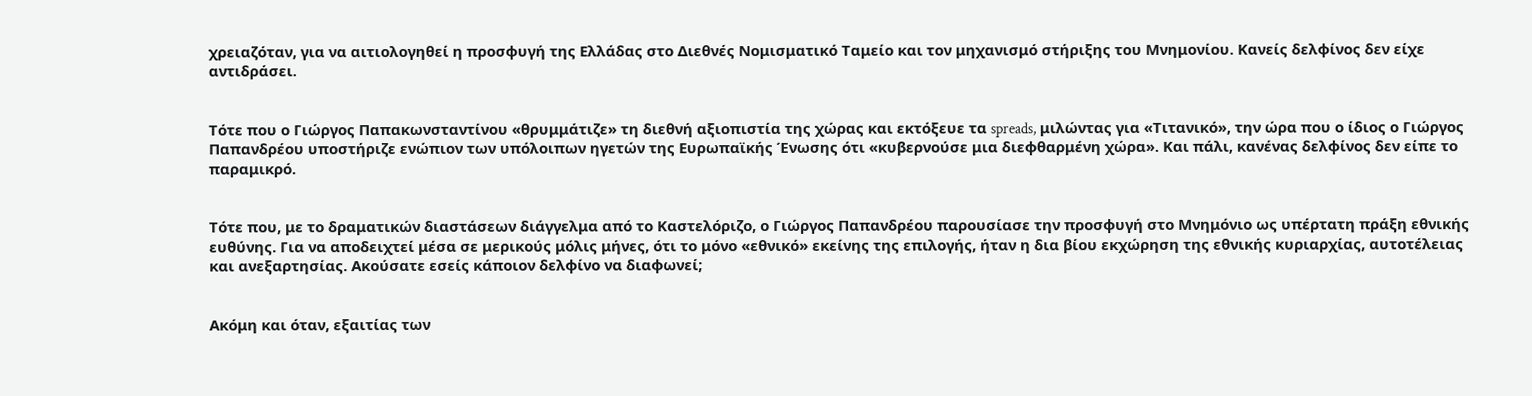χρειαζόταν, για να αιτιολογηθεί η προσφυγή της Ελλάδας στο Διεθνές Νομισματικό Ταμείο και τον μηχανισμό στήριξης του Μνημονίου. Κανείς δελφίνος δεν είχε αντιδράσει.


Τότε που ο Γιώργος Παπακωνσταντίνου «θρυμμάτιζε» τη διεθνή αξιοπιστία της χώρας και εκτόξευε τα spreads, μιλώντας για «Τιτανικό», την ώρα που ο ίδιος ο Γιώργος Παπανδρέου υποστήριζε ενώπιον των υπόλοιπων ηγετών της Ευρωπαϊκής Ένωσης ότι «κυβερνούσε μια διεφθαρμένη χώρα». Και πάλι, κανένας δελφίνος δεν είπε το παραμικρό.


Τότε που, με το δραματικών διαστάσεων διάγγελμα από το Καστελόριζο, ο Γιώργος Παπανδρέου παρουσίασε την προσφυγή στο Μνημόνιο ως υπέρτατη πράξη εθνικής ευθύνης. Για να αποδειχτεί μέσα σε μερικούς μόλις μήνες, ότι το μόνο «εθνικό» εκείνης της επιλογής, ήταν η δια βίου εκχώρηση της εθνικής κυριαρχίας, αυτοτέλειας και ανεξαρτησίας. Ακούσατε εσείς κάποιον δελφίνο να διαφωνεί;


Ακόμη και όταν, εξαιτίας των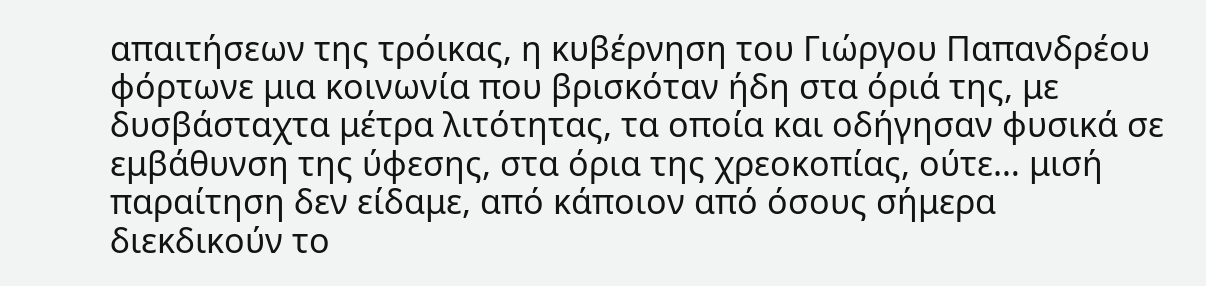απαιτήσεων της τρόικας, η κυβέρνηση του Γιώργου Παπανδρέου φόρτωνε μια κοινωνία που βρισκόταν ήδη στα όριά της, με δυσβάσταχτα μέτρα λιτότητας, τα οποία και οδήγησαν φυσικά σε εμβάθυνση της ύφεσης, στα όρια της χρεοκοπίας, ούτε… μισή παραίτηση δεν είδαμε, από κάποιον από όσους σήμερα διεκδικούν το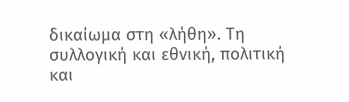δικαίωμα στη «λήθη». Τη συλλογική και εθνική, πολιτική και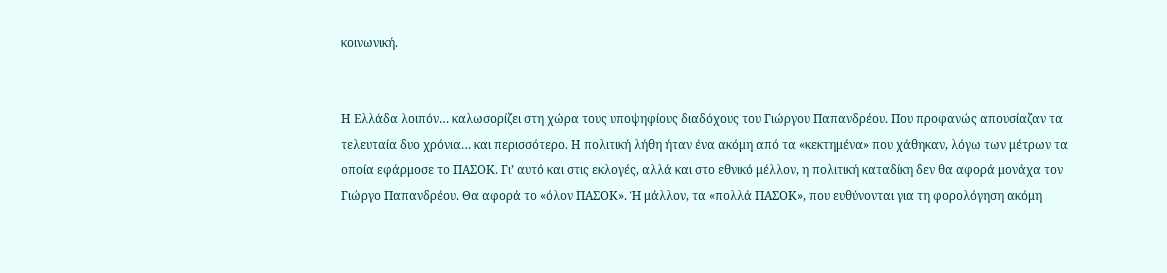κοινωνική.


Η Ελλάδα λοιπόν… καλωσορίζει στη χώρα τους υποψηφίους διαδόχους του Γιώργου Παπανδρέου. Που προφανώς απουσίαζαν τα τελευταία δυο χρόνια… και περισσότερο. Η πολιτική λήθη ήταν ένα ακόμη από τα «κεκτημένα» που χάθηκαν, λόγω των μέτρων τα οποία εφάρμοσε το ΠΑΣΟΚ. Γι’ αυτό και στις εκλογές, αλλά και στο εθνικό μέλλον, η πολιτική καταδίκη δεν θα αφορά μονάχα τον Γιώργο Παπανδρέου. Θα αφορά το «όλον ΠΑΣΟΚ». Ή μάλλον, τα «πολλά ΠΑΣΟΚ», που ευθύνονται για τη φορολόγηση ακόμη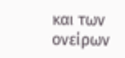και των ονείρων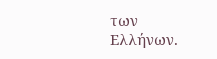των Ελλήνων.